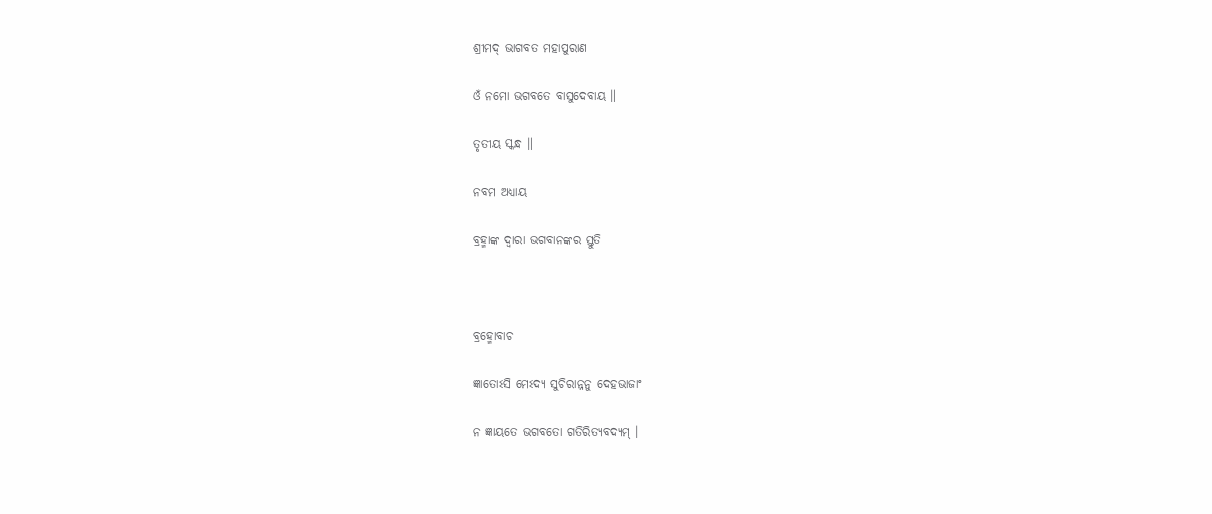ଶ୍ରୀମଦ୍ ଭାଗବତ ମହାପୁରାଣ

ଓଁ ନମୋ ଭଗବତେ ବାସୁଦେବାୟ ॥

ତୃତୀୟ ସ୍କନ୍ଧ ॥

ନବମ ଅଧ୍ୟାୟ

ବ୍ରହ୍ମାଙ୍କ ଦ୍ବାରା ଭଗବାନଙ୍କର ସ୍ତୁତି



ବ୍ରହ୍ମୋବାଚ

ଜ୍ଞାତୋଽସି ମେଽଦ୍ୟ ସୁଚିରାନ୍ନନୁ ଦେହଭାଜାଂ

ନ ଜ୍ଞାୟତେ ଭଗବତୋ ଗତିରିତ୍ୟବଦ୍ୟମ୍ ।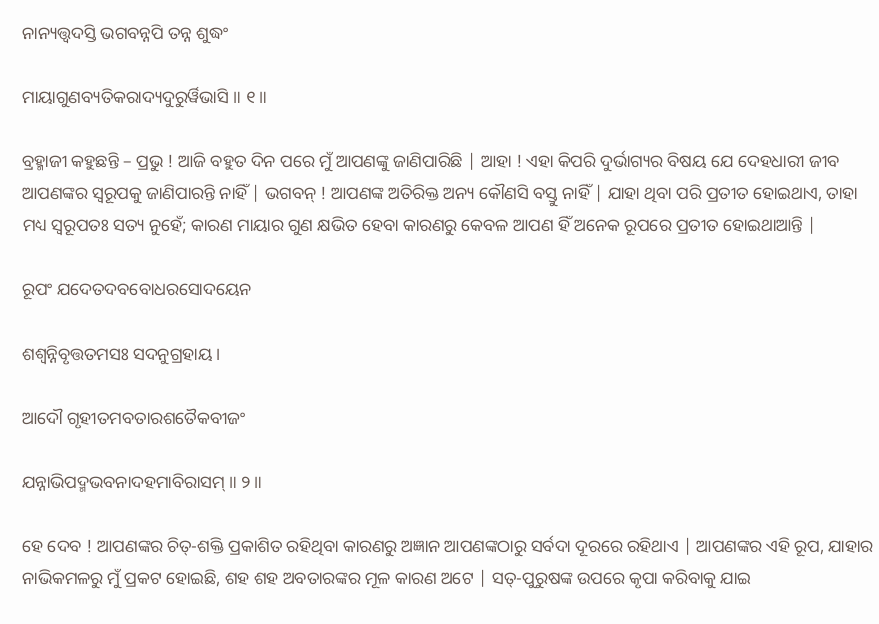ନାନ୍ୟତ୍ତ୍ୱଦସ୍ତି ଭଗବନ୍ନପି ତନ୍ନ ଶୁଦ୍ଧଂ

ମାୟାଗୁଣବ୍ୟତିକରାଦ୍ୟଦୁରୁର୍ୱିଭାସି ॥ ୧॥

ବ୍ରହ୍ମାଜୀ କହୁଛନ୍ତି – ପ୍ରଭୁ ! ଆଜି ବହୁତ ଦିନ ପରେ ମୁଁ ଆପଣଙ୍କୁ ଜାଣିପାରିଛି | ଆହା ! ଏହା କିପରି ଦୁର୍ଭାଗ୍ୟର ବିଷୟ ଯେ ଦେହଧାରୀ ଜୀବ ଆପଣଙ୍କର ସ୍ବରୂପକୁ ଜାଣିପାରନ୍ତି ନାହିଁ | ଭଗବନ୍ ! ଆପଣଙ୍କ ଅତିରିକ୍ତ ଅନ୍ୟ କୌଣସି ବସ୍ତୁ ନାହିଁ | ଯାହା ଥିବା ପରି ପ୍ରତୀତ ହୋଇଥାଏ, ତାହା ମଧ୍ୟ ସ୍ବରୂପତଃ ସତ୍ୟ ନୁହେଁ; କାରଣ ମାୟାର ଗୁଣ କ୍ଷଭିତ ହେବା କାରଣରୁ କେବଳ ଆପଣ ହିଁ ଅନେକ ରୂପରେ ପ୍ରତୀତ ହୋଇଥାଆନ୍ତି |

ରୂପଂ ଯଦେତଦବବୋଧରସୋଦୟେନ

ଶଶ୍ୱନ୍ନିବୃତ୍ତତମସଃ ସଦନୁଗ୍ରହାୟ ।

ଆଦୌ ଗୃହୀତମବତାରଶତୈକବୀଜଂ

ଯନ୍ନାଭିପଦ୍ମଭବନାଦହମାବିରାସମ୍ ॥ ୨॥

ହେ ଦେବ ! ଆପଣଙ୍କର ଚିତ୍-ଶକ୍ତି ପ୍ରକାଶିତ ରହିଥିବା କାରଣରୁ ଅଜ୍ଞାନ ଆପଣଙ୍କଠାରୁ ସର୍ବଦା ଦୂରରେ ରହିଥାଏ | ଆପଣଙ୍କର ଏହି ରୂପ, ଯାହାର ନାଭିକମଳରୁ ମୁଁ ପ୍ରକଟ ହୋଇଛି, ଶହ ଶହ ଅବତାରଙ୍କର ମୂଳ କାରଣ ଅଟେ | ସତ୍-ପୁରୁଷଙ୍କ ଉପରେ କୃପା କରିବାକୁ ଯାଇ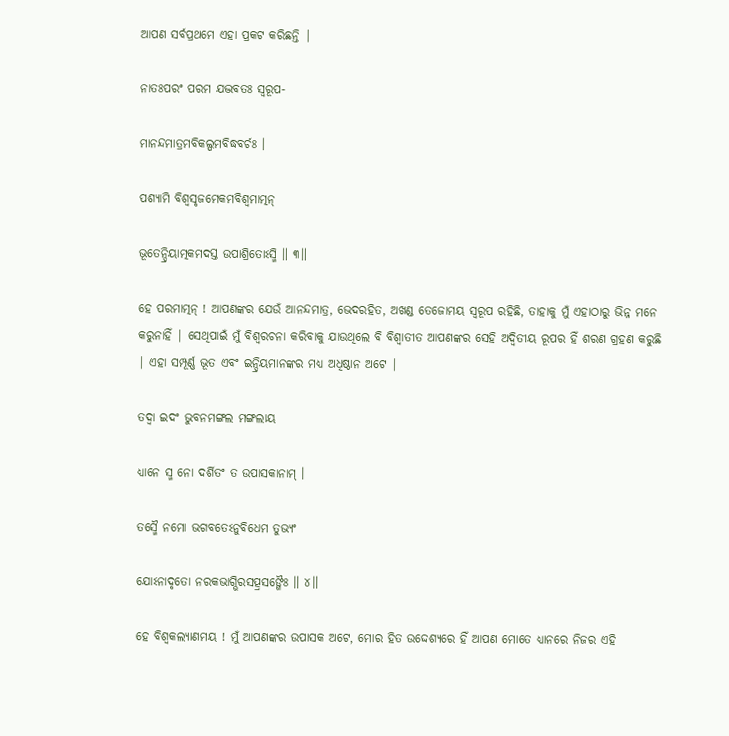ଆପଣ ସର୍ବପ୍ରଥମେ ଏହା ପ୍ରକଟ କରିଛନ୍ତି |

ନାତଃପରଂ ପରମ ଯଦ୍ଭବତଃ ସ୍ୱରୂପ-

ମାନନ୍ଦମାତ୍ରମବିକଲ୍ପମବିଦ୍ଧବର୍ଚଃ ।

ପଶ୍ୟାମି ବିଶ୍ୱସୃଜମେକମବିଶ୍ୱମାତ୍ମନ୍

ଭୂତେନ୍ଦ୍ରିୟାତ୍ମକମଦସ୍ତ ଉପାଶ୍ରିତୋଽସ୍ମି ॥ ୩॥

ହେ ପରମାତ୍ମନ୍ ! ଆପଣଙ୍କର ଯେଉଁ ଆନନ୍ଦମାତ୍ର, ଭେଦରହିତ, ଅଖଣ୍ଡ ତେଜୋମୟ ସ୍ବରୂପ ରହିଛି, ତାହାକୁ ମୁଁ ଏହାଠାରୁ ଭିନ୍ନ ମନେ କରୁନାହିଁ | ସେଥିପାଇଁ ମୁଁ ବିଶ୍ବରଚନା କରିବାକୁ ଯାଉଥିଲେ ବି ବିଶ୍ବାତୀତ ଆପଣଙ୍କର ସେହି ଅଦ୍ବିତୀୟ ରୂପର ହିଁ ଶରଣ ଗ୍ରହଣ କରୁଛି | ଏହା ସମ୍ପୂର୍ଣ୍ଣ ଭୂତ ଏବଂ ଇନ୍ଦ୍ରିୟମାନଙ୍କର ମଧ୍ୟ ଅଧିଷ୍ଠାନ ଅଟେ |

ତଦ୍ୱା ଇଦଂ ଭୁବନମଙ୍ଗଲ ମଙ୍ଗଲାୟ

ଧ୍ୟାନେ ସ୍ମ ନୋ ଦର୍ଶିତଂ ତ ଉପାସକାନାମ୍ ।

ତସ୍ମୈ ନମୋ ଭଗବତେଽନୁବିଧେମ ତୁଭ୍ୟଂ

ଯୋଽନାଦୃତୋ ନରକଭାଗ୍ଭିରସତ୍ପ୍ରସଙ୍ଗୈଃ ॥ ୪॥

ହେ ବିଶ୍ବକଲ୍ୟାଣମୟ ! ମୁଁ ଆପଣଙ୍କର ଉପାସକ ଅଟେ, ମୋର ହିତ ଉଦ୍ଦେଶ୍ୟରେ ହିଁ ଆପଣ ମୋତେ ଧ୍ୟାନରେ ନିଜର ଏହି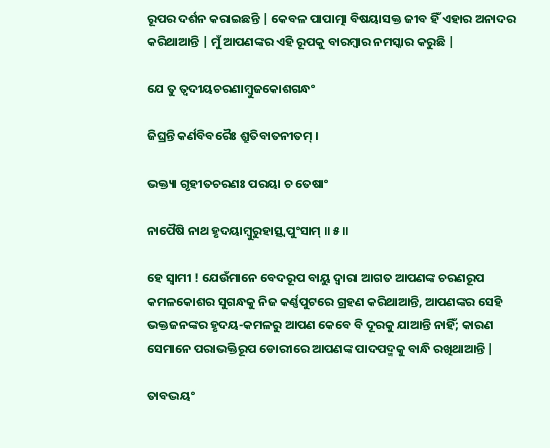ରୂପର ଦର୍ଶନ କରାଇଛନ୍ତି | କେବଳ ପାପାତ୍ମା ବିଷୟାସକ୍ତ ଜୀବ ହିଁ ଏହାର ଅନାଦର କରିଥାଆନ୍ତି | ମୁଁ ଆପଣଙ୍କର ଏହି ରୂପକୁ ବାରମ୍ବାର ନମସ୍କାର କରୁଛି |

ଯେ ତୁ ତ୍ୱଦୀୟଚରଣାମ୍ବୁଜକୋଶଗନ୍ଧଂ

ଜିଘ୍ରନ୍ତି କର୍ଣବିବରୈଃ ଶ୍ରୁତିବାତନୀତମ୍ ।

ଭକ୍ତ୍ୟା ଗୃହୀତଚରଣଃ ପରୟା ଚ ତେଷାଂ

ନାପୈଷି ନାଥ ହୃଦୟାମ୍ବୁରୁହାତ୍ସ୍ୱପୁଂସାମ୍ ॥ ୫॥

ହେ ସ୍ବାମୀ ! ଯେଉଁମାନେ ବେଦରୂପ ବାୟୁ ଦ୍ବାରା ଆଗତ ଆପଣଙ୍କ ଚରଣରୂପ କମଳକୋଶର ସୁଗନ୍ଧକୁ ନିଜ କର୍ଣ୍ଣପୁଟରେ ଗ୍ରହଣ କରିଥାଆନ୍ତି, ଆପଣଙ୍କର ସେହି ଭକ୍ତଜନଙ୍କର ହୃଦୟ-କମଳରୁ ଆପଣ କେବେ ବି ଦୂରକୁ ଯାଆନ୍ତି ନାହିଁ; କାରଣ ସେମାନେ ପରାଭକ୍ତିରୂପ ଡୋରୀରେ ଆପଣଙ୍କ ପାଦପଦ୍ମକୁ ବାନ୍ଧି ରଖିଥାଆନ୍ତି |

ତାବଦ୍ଭୟଂ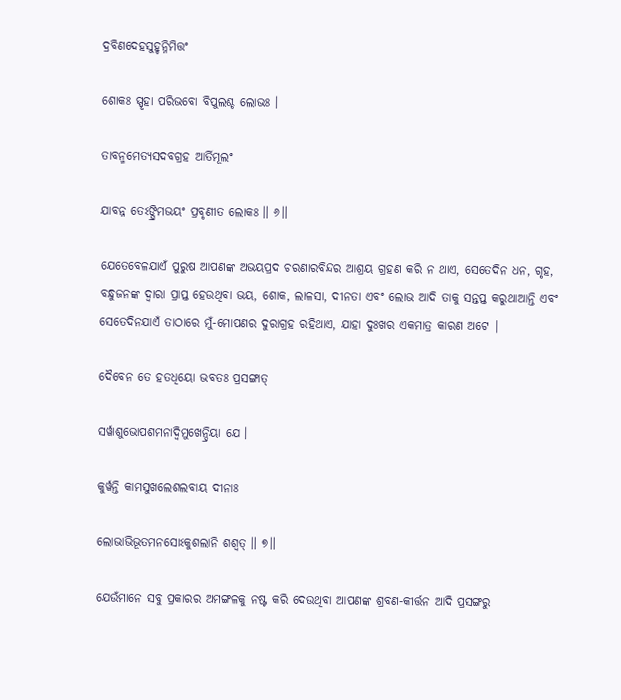ଦ୍ରବିଣଦେହସୁହୃନ୍ନିମିତ୍ତଂ

ଶୋକଃ ସ୍ପୃହା ପରିଭବୋ ବିପୁଲଶ୍ଚ ଲୋଭଃ ।

ତାବନ୍ମମେତ୍ୟସଦବଗ୍ରହ ଆର୍ତିମୂଲଂ

ଯାବନ୍ନ ତେଽଙ୍ଘ୍ରିମଭୟଂ ପ୍ରବୃଣୀତ ଲୋକଃ ॥ ୬॥

ଯେତେବେଳଯାଏଁ ପୁରୁଷ ଆପଣଙ୍କ ଅଭୟପ୍ରଦ ଚରଣାରବିନ୍ଦର ଆଶ୍ରୟ ଗ୍ରହଣ କରି ନ ଥାଏ, ସେତେଦିନ ଧନ, ଗୃହ, ବନ୍ଧୁଜନଙ୍କ ଦ୍ବାରା ପ୍ରାପ୍ତ ହେଉଥିବା ଭୟ, ଶୋକ, ଲାଳସା, ଦୀନତା ଏବଂ ଲୋଭ ଆଦି ତାକୁ ସନ୍ତପ୍ତ କରୁଥାଆନ୍ତି ଏବଂ ସେତେଦିନଯାଏଁ ତାଠାରେ ମୁଁ-ମୋପଣର ଦୁରାଗ୍ରହ ରହିଥାଏ, ଯାହା ଦୁଃଖର ଏକମାତ୍ର କାରଣ ଅଟେ |

ଦୈବେନ ତେ ହତଧିୟୋ ଭବତଃ ପ୍ରସଙ୍ଗାତ୍

ସର୍ୱାଶୁଭୋପଶମନାଦ୍ୱିମୁଖେନ୍ଦ୍ରିୟା ଯେ ।

କୁର୍ୱନ୍ତି କାମସୁଖଲେଶଲବାୟ ଦୀନାଃ

ଲୋଭାଭିଭୂତମନସୋଽକୁଶଲାନି ଶଶ୍ୱତ୍ ॥ ୭॥

ଯେଉଁମାନେ ସବୁ ପ୍ରକାରର ଅମଙ୍ଗଳକୁ ନଷ୍ଟ କରି ଦେଉଥିବା ଆପଣଙ୍କ ଶ୍ରବଣ-କୀର୍ତ୍ତନ ଆଦି ପ୍ରସଙ୍ଗରୁ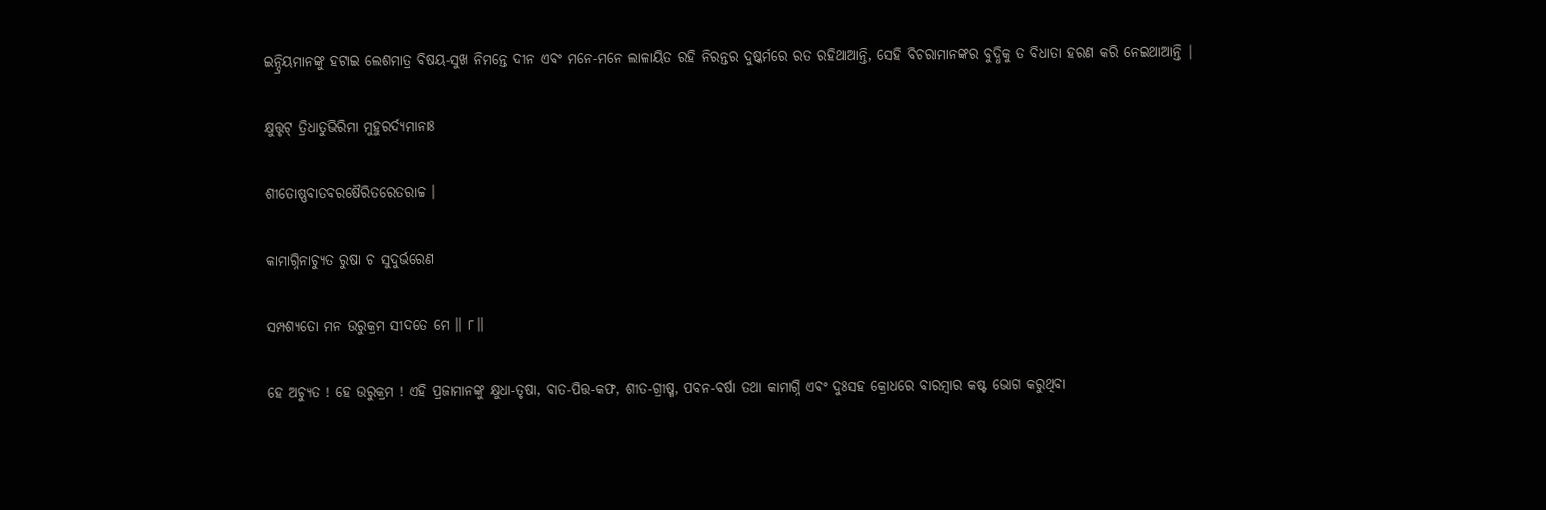ଇନ୍ଦ୍ରିୟମାନଙ୍କୁ ହଟାଇ ଲେଶମାତ୍ର ବିଷୟ-ସୁଖ ନିମନ୍ତେ ଦୀନ ଏବଂ ମନେ-ମନେ ଲାଳାୟିତ ରହି ନିରନ୍ତର ଦୁଷ୍କର୍ମରେ ରତ ରହିଥାଆନ୍ତି, ସେହି ବିଚରାମାନଙ୍କର ବୁଦ୍ଧିକୁ ତ ବିଧାତା ହରଣ କରି ନେଇଥାଆନ୍ତି |

କ୍ଷୁତ୍ତୃଟ୍ ତ୍ରିଧାତୁଭିରିମା ମୁହୁରର୍ଦ୍ୟମାନାଃ

ଶୀତୋଷ୍ଣବାତବରଷୈରିତରେତରାଚ୍ଚ ।

କାମାଗ୍ନିନାଚ୍ୟୁତ ରୁଷା ଚ ସୁଦୁର୍ଭରେଣ

ସମ୍ପଶ୍ୟତୋ ମନ ଉରୁକ୍ରମ ସୀଦତେ ମେ ॥ ୮॥

ହେ ଅଚ୍ୟୁତ ! ହେ ଉରୁକ୍ରମ ! ଏହି ପ୍ରଜାମାନଙ୍କୁ କ୍ଷୁଧା-ତୃଷା, ବାତ-ପିତ୍ତ-କଫ, ଶୀତ-ଗ୍ରୀଷ୍ମ, ପବନ-ବର୍ଷା ତଥା କାମାଗ୍ନି ଏବଂ ଦୁଃସହ କ୍ରୋଧରେ ବାରମ୍ବାର କଷ୍ଟ ଭୋଗ କରୁଥିବା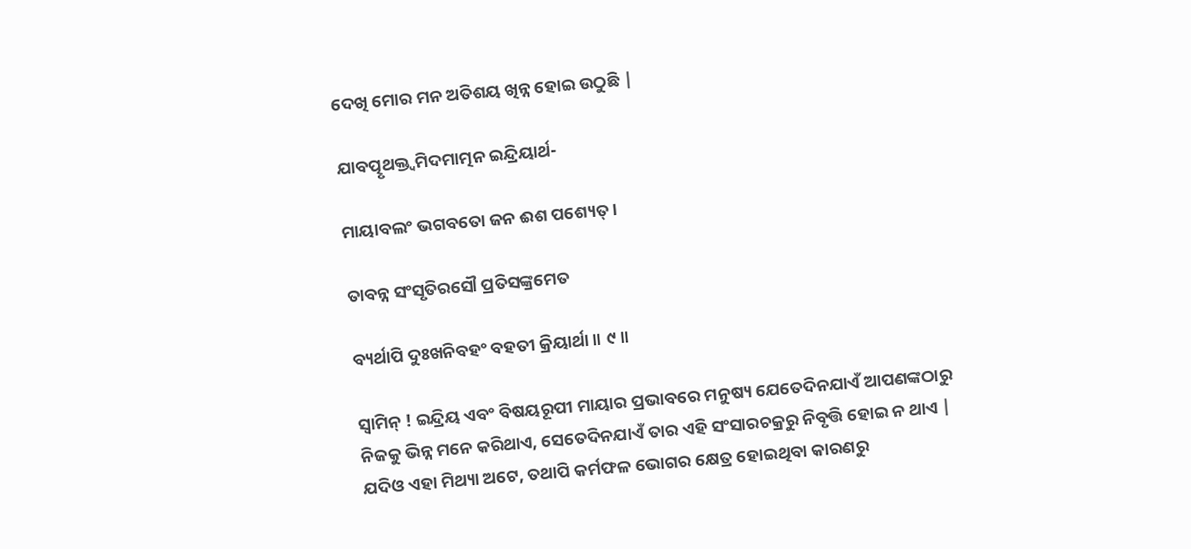ଦେଖି ମୋର ମନ ଅତିଶୟ ଖିନ୍ନ ହୋଇ ଉଠୁଛି |

ଯାବତ୍ପୃଥକ୍ତ୍ୱମିଦମାତ୍ମନ ଇନ୍ଦ୍ରିୟାର୍ଥ-

ମାୟାବଲଂ ଭଗବତୋ ଜନ ଈଶ ପଶ୍ୟେତ୍ ।

ତାବନ୍ନ ସଂସୃତିରସୌ ପ୍ରତିସଙ୍କ୍ରମେତ

ବ୍ୟର୍ଥାପି ଦୁଃଖନିବହଂ ବହତୀ କ୍ରିୟାର୍ଥା ॥ ୯॥

ସ୍ବାମିନ୍ ! ଇନ୍ଦ୍ରିୟ ଏବଂ ବିଷୟରୂପୀ ମାୟାର ପ୍ରଭାବରେ ମନୁଷ୍ୟ ଯେତେଦିନଯାଏଁ ଆପଣଙ୍କଠାରୁ ନିଜକୁ ଭିନ୍ନ ମନେ କରିଥାଏ, ସେତେଦିନଯାଏଁ ତାର ଏହି ସଂସାରଚକ୍ରରୁ ନିବୃତ୍ତି ହୋଇ ନ ଥାଏ | ଯଦିଓ ଏହା ମିଥ୍ୟା ଅଟେ, ତଥାପି କର୍ମଫଳ ଭୋଗର କ୍ଷେତ୍ର ହୋଇଥିବା କାରଣରୁ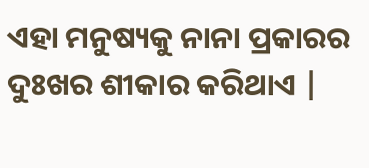ଏହା ମନୁଷ୍ୟକୁ ନାନା ପ୍ରକାରର ଦୁଃଖର ଶୀକାର କରିଥାଏ |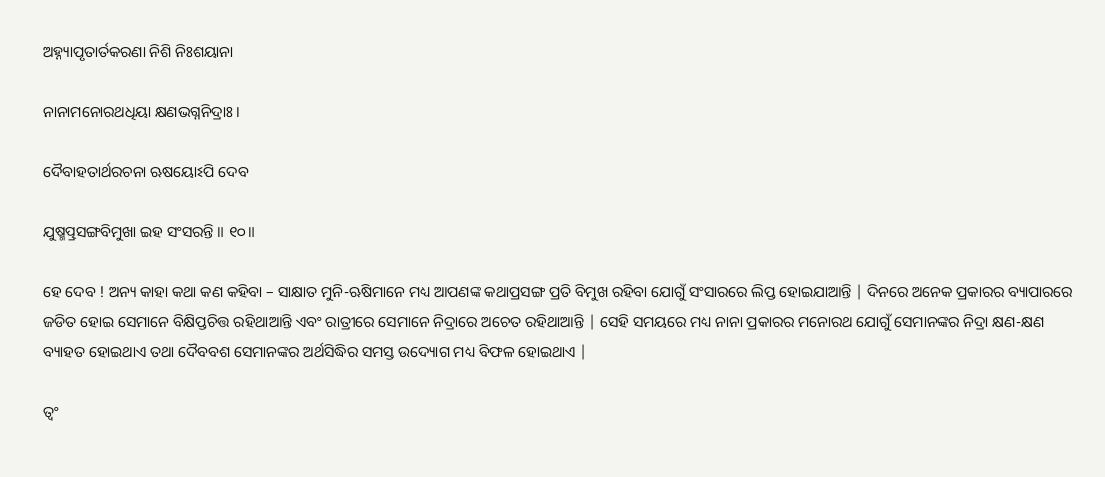ଅହ୍ନ୍ୟାପୃତାର୍ତକରଣା ନିଶି ନିଃଶୟାନା

ନାନାମନୋରଥଧିୟା କ୍ଷଣଭଗ୍ନନିଦ୍ରାଃ ।

ଦୈବାହତାର୍ଥରଚନା ଋଷୟୋଽପି ଦେବ

ଯୁଷ୍ମତ୍ପ୍ରସଙ୍ଗବିମୁଖା ଇହ ସଂସରନ୍ତି ॥ ୧୦॥

ହେ ଦେବ ! ଅନ୍ୟ କାହା କଥା କଣ କହିବା – ସାକ୍ଷାତ ମୁନି-ଋଷିମାନେ ମଧ୍ୟ ଆପଣଙ୍କ କଥାପ୍ରସଙ୍ଗ ପ୍ରତି ବିମୁଖ ରହିବା ଯୋଗୁଁ ସଂସାରରେ ଲିପ୍ତ ହୋଇଯାଆନ୍ତି | ଦିନରେ ଅନେକ ପ୍ରକାରର ବ୍ୟାପାରରେ ଜଡିତ ହୋଇ ସେମାନେ ବିକ୍ଷିପ୍ତଚିତ୍ତ ରହିଥାଆନ୍ତି ଏବଂ ରାତ୍ରୀରେ ସେମାନେ ନିଦ୍ରାରେ ଅଚେତ ରହିଥାଆନ୍ତି | ସେହି ସମୟରେ ମଧ୍ୟ ନାନା ପ୍ରକାରର ମନୋରଥ ଯୋଗୁଁ ସେମାନଙ୍କର ନିଦ୍ରା କ୍ଷଣ-କ୍ଷଣ ବ୍ୟାହତ ହୋଇଥାଏ ତଥା ଦୈବବଶ ସେମାନଙ୍କର ଅର୍ଥସିଦ୍ଧିର ସମସ୍ତ ଉଦ୍ୟୋଗ ମଧ୍ୟ ବିଫଳ ହୋଇଥାଏ |

ତ୍ୱଂ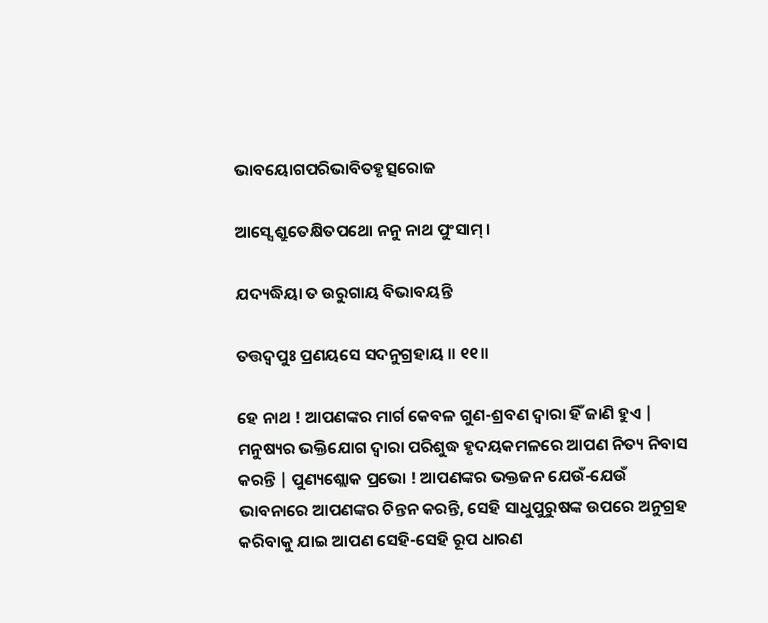ଭାବୟୋଗପରିଭାବିତହୃତ୍ସରୋଜ

ଆସ୍ସେ ଶ୍ରୁତେକ୍ଷିତପଥୋ ନନୁ ନାଥ ପୁଂସାମ୍ ।

ଯଦ୍ୟଦ୍ଧିୟା ତ ଉରୁଗାୟ ବିଭାବୟନ୍ତି

ତତ୍ତଦ୍ୱପୁଃ ପ୍ରଣୟସେ ସଦନୁଗ୍ରହାୟ ॥ ୧୧॥

ହେ ନାଥ ! ଆପଣଙ୍କର ମାର୍ଗ କେବଳ ଗୁଣ-ଶ୍ରବଣ ଦ୍ବାରା ହିଁ ଜାଣି ହୁଏ | ମନୁଷ୍ୟର ଭକ୍ତିଯୋଗ ଦ୍ବାରା ପରିଶୁଦ୍ଧ ହୃଦୟକମଳରେ ଆପଣ ନିତ୍ୟ ନିବାସ କରନ୍ତି | ପୁଣ୍ୟଶ୍ଲୋକ ପ୍ରଭୋ ! ଆପଣଙ୍କର ଭକ୍ତଜନ ଯେଉଁ-ଯେଉଁ ଭାବନାରେ ଆପଣଙ୍କର ଚିନ୍ତନ କରନ୍ତି, ସେହି ସାଧୁପୁରୁଷଙ୍କ ଉପରେ ଅନୁଗ୍ରହ କରିବାକୁ ଯାଇ ଆପଣ ସେହି-ସେହି ରୂପ ଧାରଣ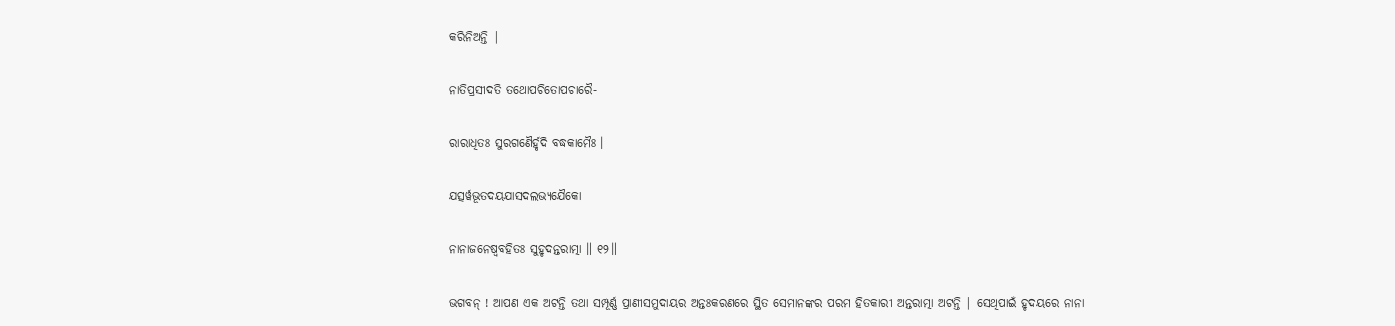କରିନିଅନ୍ତି |

ନାତିପ୍ରସୀଦତି ତଥୋପଚିତୋପଚାରୈ-

ରାରାଧିତଃ ସୁରଗଣୈର୍ହୃଦି ବଦ୍ଧକାମୈଃ ।

ଯତ୍ସର୍ୱଭୂତଦୟଯାସଦଲଭ୍ୟଯୈକୋ

ନାନାଜନେଷ୍ୱବହିତଃ ସୁହୃଦନ୍ତରାତ୍ମା ॥ ୧୨॥

ଭଗବନ୍ ! ଆପଣ ଏକ ଅଟନ୍ତି ତଥା ସମ୍ପୂର୍ଣ୍ଣ ପ୍ରାଣୀସମୁଦାୟର ଅନ୍ତଃକରଣରେ ସ୍ଥିତ ସେମାନଙ୍କର ପରମ ହିତକାରୀ ଅନ୍ତରାତ୍ମା ଅଟନ୍ତି | ସେଥିପାଇଁ ହୃଦୟରେ ନାନା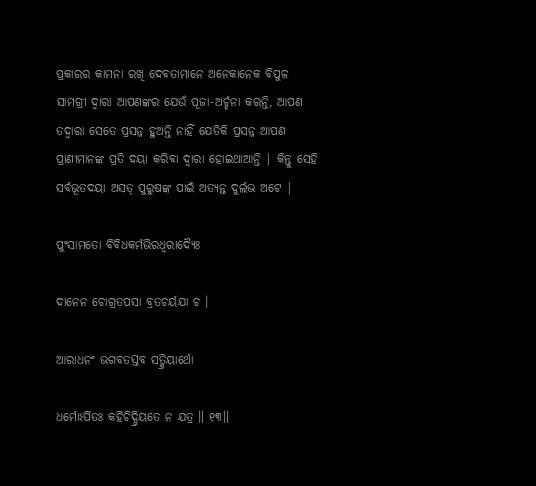ପ୍ରକାରର କାମନା ରଖି ଦେବତାମାନେ ଅନେକାନେକ ବିପୁଳ ସାମଗ୍ରୀ ଦ୍ବାରା ଆପଣଙ୍କର ଯେଉଁ ପୂଜା-ଅର୍ଚ୍ଚନା କରନ୍ତି, ଆପଣ ତଦ୍ବାରା ସେତେ ପ୍ରସନ୍ନ ହୁଅନ୍ତି ନାହିଁ ଯେତିକି ପ୍ରସନ୍ନ ଆପଣ ପ୍ରାଣୀମାନଙ୍କ ପ୍ରତି ଦୟା କରିବା ଦ୍ବାରା ହୋଇଥାଆନ୍ତି | କିନ୍ତୁ ସେହି ସର୍ବଭୂତଦୟା ଅସତ୍ ପୁରୁଷଙ୍କ ପାଇଁ ଅତ୍ୟନ୍ତ ଦୁର୍ଲଭ ଅଟେ |

ପୁଂସାମତୋ ବିବିଧକର୍ମଭିରଧ୍ୱରାଦ୍ୟୈଃ

ଦାନେନ ଚୋଗ୍ରତପସା ବ୍ରତଚର୍ୟଯା ଚ ।

ଆରାଧନଂ ଭଗବତସ୍ତବ ସତ୍କ୍ରିୟାର୍ଥୋ

ଧର୍ମୋଽର୍ପିତଃ କର୍ହିଚିଦ୍ଧ୍ରିୟତେ ନ ଯତ୍ର ॥ ୧୩॥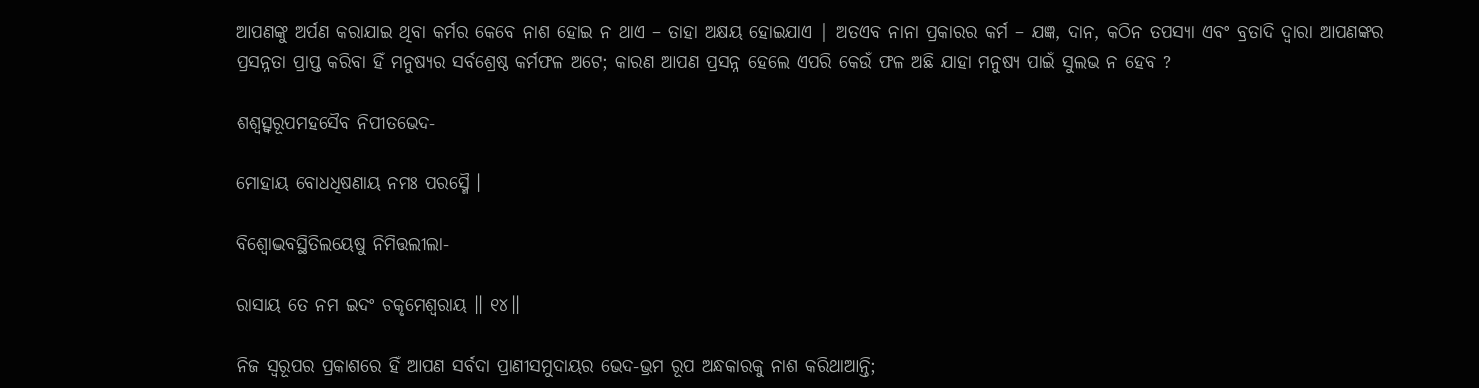ଆପଣଙ୍କୁ ଅର୍ପଣ କରାଯାଇ ଥିବା କର୍ମର କେବେ ନାଶ ହୋଇ ନ ଥାଏ – ତାହା ଅକ୍ଷୟ ହୋଇଯାଏ | ଅତଏବ ନାନା ପ୍ରକାରର କର୍ମ – ଯଜ୍ଞ, ଦାନ, କଠିନ ତପସ୍ୟା ଏବଂ ବ୍ରତାଦି ଦ୍ବାରା ଆପଣଙ୍କର ପ୍ରସନ୍ନତା ପ୍ରାପ୍ତ କରିବା ହିଁ ମନୁଷ୍ୟର ସର୍ବଶ୍ରେଷ୍ଠ କର୍ମଫଳ ଅଟେ; କାରଣ ଆପଣ ପ୍ରସନ୍ନ ହେଲେ ଏପରି କେଉଁ ଫଳ ଅଛି ଯାହା ମନୁଷ୍ୟ ପାଇଁ ସୁଲଭ ନ ହେବ ?

ଶଶ୍ୱତ୍ସ୍ୱରୂପମହସୈବ ନିପୀତଭେଦ-

ମୋହାୟ ବୋଧଧିଷଣାୟ ନମଃ ପରସ୍ମୈ ।

ବିଶ୍ୱୋଦ୍ଭବସ୍ଥିତିଲୟେଷୁ ନିମିତ୍ତଲୀଲା-

ରାସାୟ ତେ ନମ ଇଦଂ ଚକୃମେଶ୍ୱରାୟ ॥ ୧୪॥

ନିଜ ସ୍ବରୂପର ପ୍ରକାଶରେ ହିଁ ଆପଣ ସର୍ବଦା ପ୍ରାଣୀସମୁଦାୟର ଭେଦ-ଭ୍ରମ ରୂପ ଅନ୍ଧକାରକୁ ନାଶ କରିଥାଆନ୍ତି;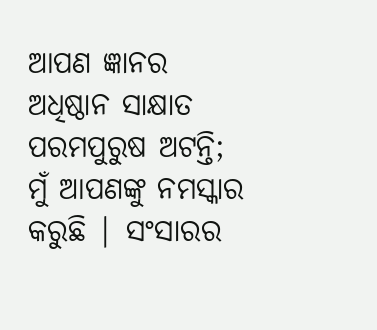ଆପଣ ଜ୍ଞାନର ଅଧିଷ୍ଠାନ ସାକ୍ଷାତ ପରମପୁରୁଷ ଅଟନ୍ତି; ମୁଁ ଆପଣଙ୍କୁ ନମସ୍କାର କରୁଛି | ସଂସାରର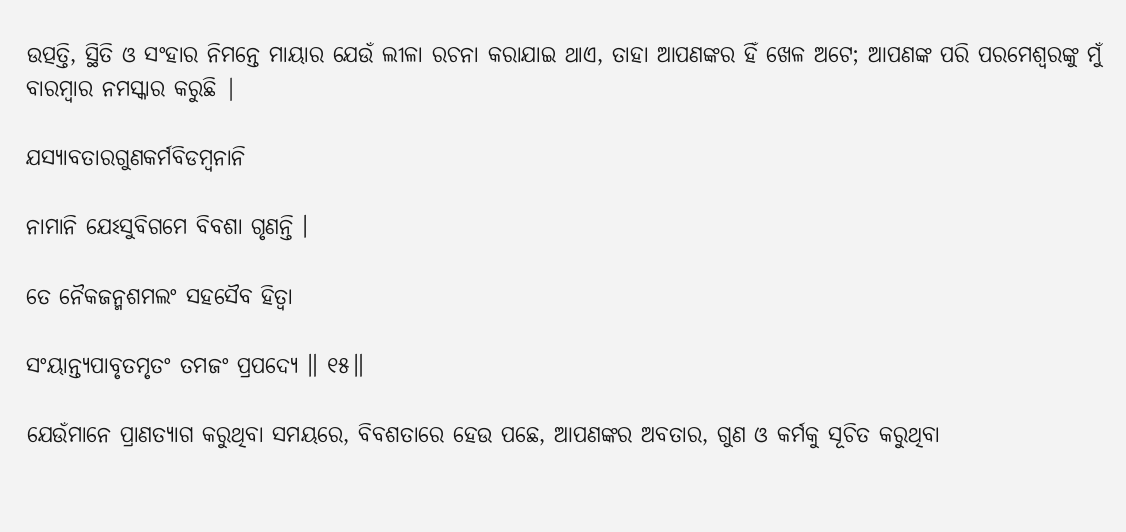ଉତ୍ପତ୍ତି, ସ୍ଥିତି ଓ ସଂହାର ନିମନ୍ତେ ମାୟାର ଯେଉଁ ଲୀଳା ରଚନା କରାଯାଇ ଥାଏ, ତାହା ଆପଣଙ୍କର ହିଁ ଖେଳ ଅଟେ; ଆପଣଙ୍କ ପରି ପରମେଶ୍ବରଙ୍କୁ ମୁଁ ବାରମ୍ବାର ନମସ୍କାର କରୁଛି |

ଯସ୍ୟାବତାରଗୁଣକର୍ମବିଡମ୍ବନାନି

ନାମାନି ଯେଽସୁବିଗମେ ବିବଶା ଗୃଣନ୍ତି ।

ତେ ନୈକଜନ୍ମଶମଲଂ ସହସୈବ ହିତ୍ୱା

ସଂୟାନ୍ତ୍ୟପାବୃତମୃତଂ ତମଜଂ ପ୍ରପଦ୍ୟେ ॥ ୧୫॥

ଯେଉଁମାନେ ପ୍ରାଣତ୍ୟାଗ କରୁଥିବା ସମୟରେ, ବିବଶତାରେ ହେଉ ପଛେ, ଆପଣଙ୍କର ଅବତାର, ଗୁଣ ଓ କର୍ମକୁ ସୂଚିତ କରୁଥିବା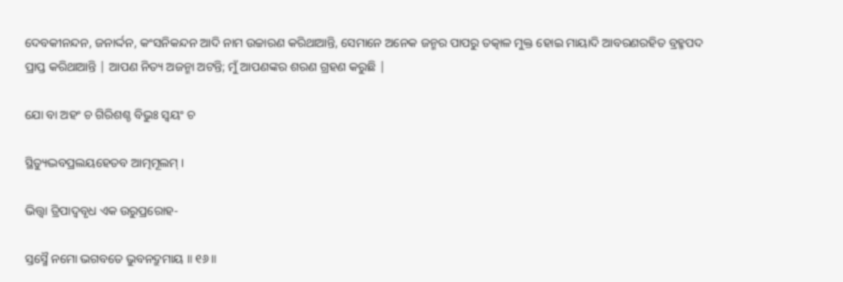ଦେବକୀନନ୍ଦନ, ଜନାର୍ଦ୍ଦନ, କଂସନିକନ୍ଦନ ଆଦି ନାମ ଉଚ୍ଚାରଣ କରିଥାଆନ୍ତି, ସେମାନେ ଅନେକ ଜନ୍ମର ପାପରୁ ତତ୍କାଳ ମୁକ୍ତ ହୋଇ ମାୟାଦି ଆବରଣରହିତ ବ୍ରହ୍ମପଦ ପ୍ରାପ୍ତ କରିଥାଆନ୍ତି | ଆପଣ ନିତ୍ୟ ଅଜନ୍ମା ଅଟନ୍ତି; ମୁଁ ଆପଣଙ୍କର ଶରଣ ଗ୍ରହଣ କରୁଛି |

ଯୋ ବା ଅହଂ ଚ ଗିରିଶଶ୍ଚ ବିଭୁଃ ସ୍ୱୟଂ ଚ

ସ୍ଥିତ୍ୟୁଦ୍ଭବପ୍ରଲୟହେତବ ଆତ୍ମମୂଲମ୍ ।

ଭିତ୍ତ୍ୱା ତ୍ରିପାଦ୍ୱବୃଧ ଏକ ଉରୁପ୍ରରୋହ-

ସ୍ତସ୍ମୈ ନମୋ ଭଗବତେ ଭୁବନଦ୍ରୁମାୟ ॥ ୧୬॥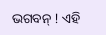ଭଗବନ୍ ! ଏହି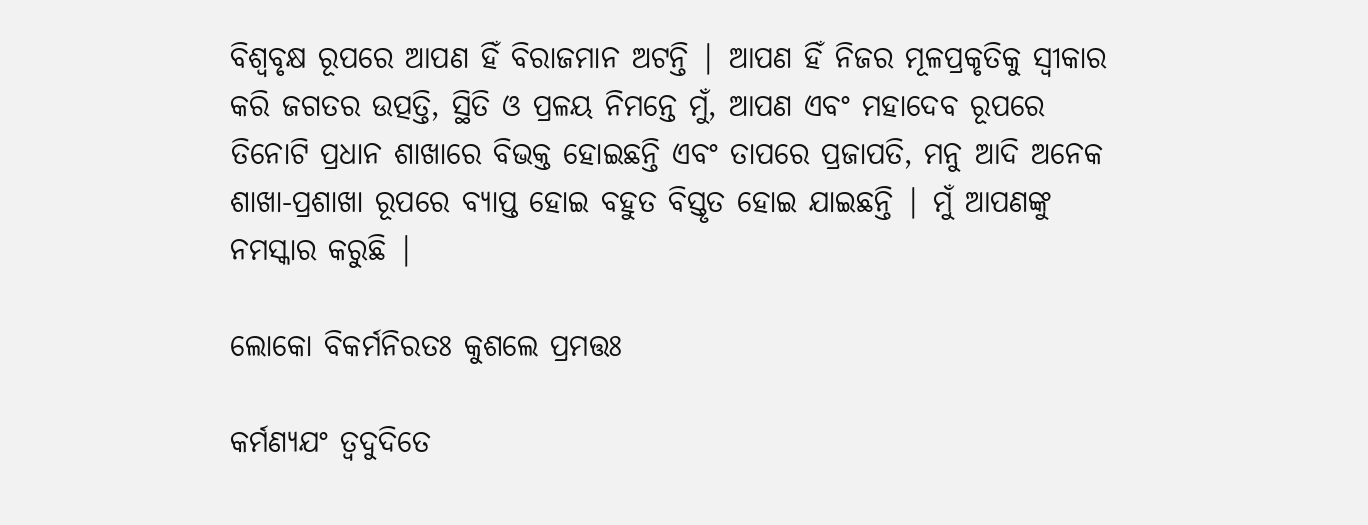ବିଶ୍ବବୃକ୍ଷ ରୂପରେ ଆପଣ ହିଁ ବିରାଜମାନ ଅଟନ୍ତି | ଆପଣ ହିଁ ନିଜର ମୂଳପ୍ରକୃତିକୁ ସ୍ବୀକାର କରି ଜଗତର ଉତ୍ପତ୍ତି, ସ୍ଥିତି ଓ ପ୍ରଳୟ ନିମନ୍ତେ ମୁଁ, ଆପଣ ଏବଂ ମହାଦେବ ରୂପରେ ତିନୋଟି ପ୍ରଧାନ ଶାଖାରେ ବିଭକ୍ତ ହୋଇଛନ୍ତି ଏବଂ ତାପରେ ପ୍ରଜାପତି, ମନୁ ଆଦି ଅନେକ ଶାଖା-ପ୍ରଶାଖା ରୂପରେ ବ୍ୟାପ୍ତ ହୋଇ ବହୁତ ବିସ୍ତୃତ ହୋଇ ଯାଇଛନ୍ତି | ମୁଁ ଆପଣଙ୍କୁ ନମସ୍କାର କରୁଛି |

ଲୋକୋ ବିକର୍ମନିରତଃ କୁଶଲେ ପ୍ରମତ୍ତଃ

କର୍ମଣ୍ୟଯଂ ତ୍ୱଦୁଦିତେ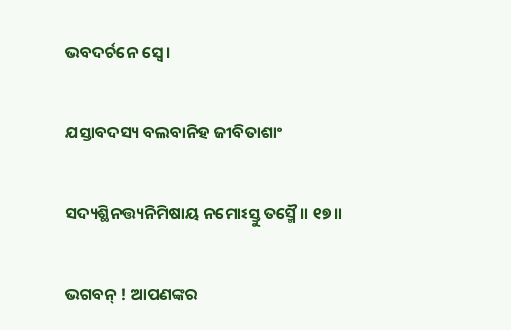ଭବଦର୍ଚନେ ସ୍ୱେ ।

ଯସ୍ତାବଦସ୍ୟ ବଲବାନିହ ଜୀବିତାଶାଂ

ସଦ୍ୟଶ୍ଛିନତ୍ତ୍ୟନିମିଷାୟ ନମୋଽସ୍ତୁ ତସ୍ମୈ ॥ ୧୭॥

ଭଗବନ୍ ! ଆପଣଙ୍କର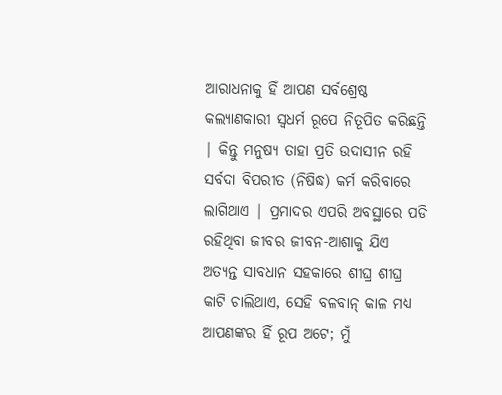ଆରାଧନାକୁ ହିଁ ଆପଣ ସର୍ବଶ୍ରେଷ୍ଠ କଲ୍ୟାଣକାରୀ ସ୍ବଧର୍ମ ରୂପେ ନିତୂପିତ କରିଛନ୍ତି | କିନ୍ତୁ ମନୁଷ୍ୟ ତାହା ପ୍ରତି ଉଦାସୀନ ରହି ସର୍ବଦା ବିପରୀତ (ନିଷିଦ୍ଧ) କର୍ମ କରିବାରେ ଲାଗିଥାଏ | ପ୍ରମାଦର ଏପରି ଅବସ୍ଥାରେ ପଡି ରହିଥିବା ଜୀବର ଜୀବନ-ଆଶାକୁ ଯିଏ ଅତ୍ୟନ୍ତ ସାବଧାନ ସହକାରେ ଶୀଘ୍ର ଶୀଘ୍ର କାଟି ଚାଲିଥାଏ, ସେହି ବଳବାନ୍ କାଳ ମଧ୍ୟ ଆପଣଙ୍କର ହିଁ ରୂପ ଅଟେ; ମୁଁ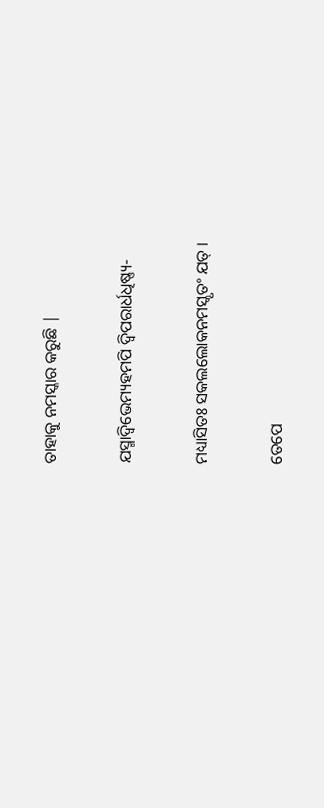ତାହାକୁ ନମସ୍କାର କରୁଛି |

ଯସ୍ମାଦ୍ବିଭେମ୍ୟହମପି ଦ୍ୱିପରାର୍ଧଧିଷ୍ଣ୍ୟ-

ମଧ୍ୟାସିତଃ ସକଲଲୋକନମସ୍କୃତଂ ଯତ୍ ।

ତେପେ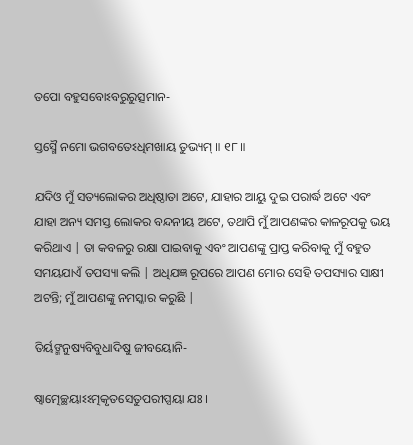ତପୋ ବହୁସବୋଽବରୁରୁତ୍ସମାନ-

ସ୍ତସ୍ମୈ ନମୋ ଭଗବତେଽଧିମଖାୟ ତୁଭ୍ୟମ୍ ॥ ୧୮॥

ଯଦିଓ ମୁଁ ସତ୍ୟଲୋକର ଅଧିଷ୍ଠାତା ଅଟେ, ଯାହାର ଆୟୁ ଦୁଇ ପରାର୍ଦ୍ଧ ଅଟେ ଏବଂ ଯାହା ଅନ୍ୟ ସମସ୍ତ ଲୋକର ବନ୍ଦନୀୟ ଅଟେ, ତଥାପି ମୁଁ ଆପଣଙ୍କର କାଳରୂପକୁ ଭୟ କରିଥାଏ | ତା କବଳରୁ ରକ୍ଷା ପାଇବାକୁ ଏବଂ ଆପଣଙ୍କୁ ପ୍ରାପ୍ତ କରିବାକୁ ମୁଁ ବହୁତ ସମୟଯାଏଁ ତପସ୍ୟା କଲି | ଅଧିଯଜ୍ଞ ରୂପରେ ଆପଣ ମୋର ସେହି ତପସ୍ୟାର ସାକ୍ଷୀ ଅଟନ୍ତି; ମୁଁ ଆପଣଙ୍କୁ ନମସ୍କାର କରୁଛି |

ତିର୍ୟଙ୍ମନୁଷ୍ୟବିବୁଧାଦିଷୁ ଜୀବୟୋନି-

ଷ୍ୱାତ୍ମେଚ୍ଛୟାଽଽତ୍ମକୃତସେତୁପରୀପ୍ସୟା ଯଃ ।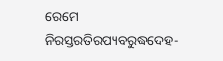ରେମେ ନିରସ୍ତରତିରପ୍ୟବରୁଦ୍ଧଦେହ-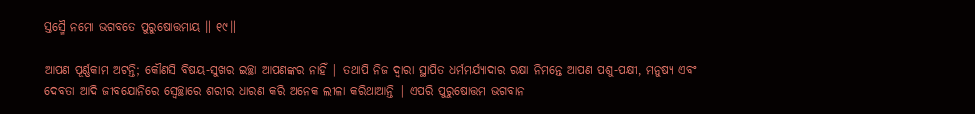ସ୍ତସ୍ମୈ ନମୋ ଭଗବତେ ପୁରୁଷୋତ୍ତମାୟ ॥ ୧୯॥

ଆପଣ ପୂର୍ଣ୍ଣକାମ ଅଟନ୍ତି; କୌଣସି ବିଷୟ-ସୁଖର ଇଚ୍ଛା ଆପଣଙ୍କର ନାହିଁ | ତଥାପି ନିଜ ଦ୍ବାରା ସ୍ଥାପିତ ଧର୍ମମର୍ଯ୍ୟାଦାର ରକ୍ଷା ନିମନ୍ତେ ଆପଣ ପଶୁ-ପକ୍ଷୀ, ମନୁଷ୍ୟ ଏବଂ ଦେବତା ଆଦି ଜୀବଯୋନିରେ ସ୍ବେଚ୍ଛାରେ ଶରୀର ଧାରଣ କରି ଅନେକ ଲୀଳା କରିଥାଆନ୍ତି | ଏପରି ପୁରୁଷୋତ୍ତମ ଭଗବାନ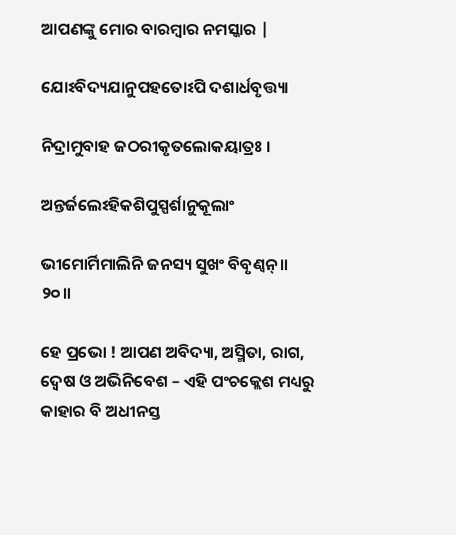ଆପଣଙ୍କୁ ମୋର ବାରମ୍ବାର ନମସ୍କାର |

ଯୋଽବିଦ୍ୟଯାନୁପହତୋଽପି ଦଶାର୍ଧବୃତ୍ତ୍ୟା

ନିଦ୍ରାମୁବାହ ଜଠରୀକୃତଲୋକୟାତ୍ରଃ ।

ଅନ୍ତର୍ଜଲେଽହିକଶିପୁସ୍ପର୍ଶାନୁକୂଲାଂ

ଭୀମୋର୍ମିମାଲିନି ଜନସ୍ୟ ସୁଖଂ ବିବୃଣ୍ୱନ୍ ॥ ୨୦॥

ହେ ପ୍ରଭୋ ! ଆପଣ ଅବିଦ୍ୟା, ଅସ୍ମିତା, ରାଗ, ଦ୍ବେଷ ଓ ଅଭିନିବେଶ – ଏହି ପଂଚକ୍ଲେଶ ମଧ୍ୟରୁ କାହାର ବି ଅଧୀନସ୍ତ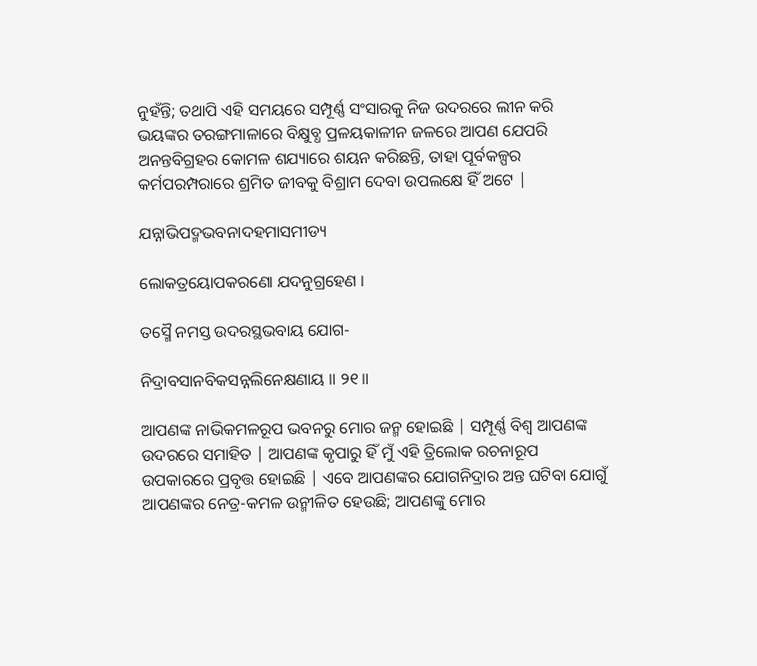ନୁହଁନ୍ତି; ତଥାପି ଏହି ସମୟରେ ସମ୍ପୂର୍ଣ୍ଣ ସଂସାରକୁ ନିଜ ଉଦରରେ ଲୀନ କରି ଭୟଙ୍କର ତରଙ୍ଗମାଳାରେ ବିକ୍ଷୁବ୍ଧ ପ୍ରଳୟକାଳୀନ ଜଳରେ ଆପଣ ଯେପରି ଅନନ୍ତବିଗ୍ରହର କୋମଳ ଶଯ୍ୟାରେ ଶୟନ କରିଛନ୍ତି, ତାହା ପୂର୍ବକଳ୍ପର କର୍ମପରମ୍ପରାରେ ଶ୍ରମିତ ଜୀବକୁ ବିଶ୍ରାମ ଦେବା ଉପଲକ୍ଷେ ହିଁ ଅଟେ |

ଯନ୍ନାଭିପଦ୍ମଭବନାଦହମାସମୀଡ୍ୟ

ଲୋକତ୍ରୟୋପକରଣୋ ଯଦନୁଗ୍ରହେଣ ।

ତସ୍ମୈ ନମସ୍ତ ଉଦରସ୍ଥଭବାୟ ଯୋଗ-

ନିଦ୍ରାବସାନବିକସନ୍ନଲିନେକ୍ଷଣାୟ ॥ ୨୧॥

ଆପଣଙ୍କ ନାଭିକମଳରୂପ ଭବନରୁ ମୋର ଜନ୍ମ ହୋଇଛି | ସମ୍ପୂର୍ଣ୍ଣ ବିଶ୍ବ ଆପଣଙ୍କ ଉଦରରେ ସମାହିତ | ଆପଣଙ୍କ କୃପାରୁ ହିଁ ମୁଁ ଏହି ତ୍ରିଲୋକ ରଚନାରୂପ ଉପକାରରେ ପ୍ରବୃତ୍ତ ହୋଇଛି | ଏବେ ଆପଣଙ୍କର ଯୋଗନିଦ୍ରାର ଅନ୍ତ ଘଟିବା ଯୋଗୁଁ ଆପଣଙ୍କର ନେତ୍ର-କମଳ ଉନ୍ମୀଳିତ ହେଉଛି; ଆପଣଙ୍କୁ ମୋର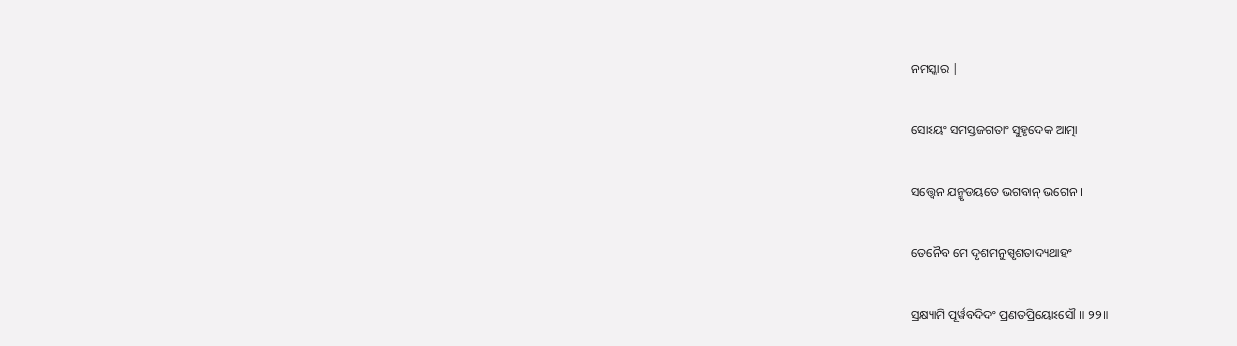ନମସ୍କାର |

ସୋଽୟଂ ସମସ୍ତଜଗତାଂ ସୁହୃଦେକ ଆତ୍ମା

ସତ୍ତ୍ୱେନ ଯନ୍ମୃଡୟତେ ଭଗବାନ୍ ଭଗେନ ।

ତେନୈବ ମେ ଦୃଶମନୁସ୍ପୃଶତାଦ୍ୟଥାହଂ

ସ୍ରକ୍ଷ୍ୟାମି ପୂର୍ୱବଦିଦଂ ପ୍ରଣତପ୍ରିୟୋଽସୌ ॥ ୨୨॥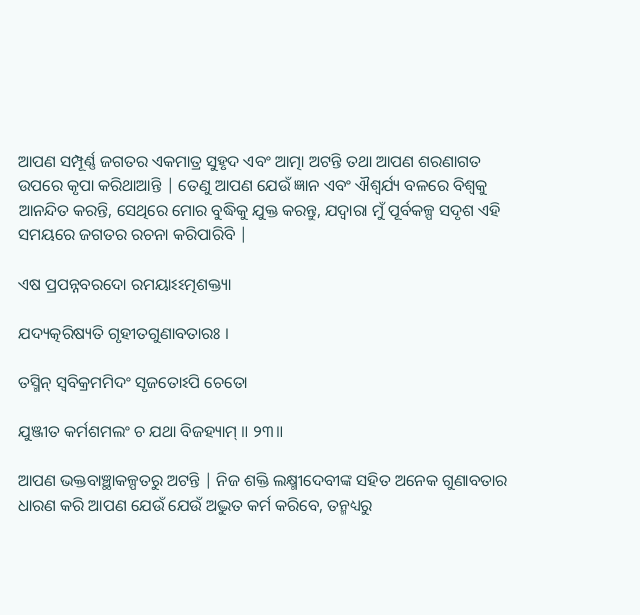ଆପଣ ସମ୍ପୂର୍ଣ୍ଣ ଜଗତର ଏକମାତ୍ର ସୁହୃଦ ଏବଂ ଆତ୍ମା ଅଟନ୍ତି ତଥା ଆପଣ ଶରଣାଗତ ଉପରେ କୃପା କରିଥାଆନ୍ତି | ତେଣୁ ଆପଣ ଯେଉଁ ଜ୍ଞାନ ଏବଂ ଐଶ୍ବର୍ଯ୍ୟ ବଳରେ ବିଶ୍ବକୁ ଆନନ୍ଦିତ କରନ୍ତି, ସେଥିରେ ମୋର ବୁଦ୍ଧିକୁ ଯୁକ୍ତ କରନ୍ତୁ, ଯଦ୍ବାରା ମୁଁ ପୂର୍ବକଳ୍ପ ସଦୃଶ ଏହି ସମୟରେ ଜଗତର ରଚନା କରିପାରିବି |

ଏଷ ପ୍ରପନ୍ନବରଦୋ ରମୟାଽଽତ୍ମଶକ୍ତ୍ୟା

ଯଦ୍ୟତ୍କରିଷ୍ୟତି ଗୃହୀତଗୁଣାବତାରଃ ।

ତସ୍ମିନ୍ ସ୍ୱବିକ୍ରମମିଦଂ ସୃଜତୋଽପି ଚେତୋ

ଯୁଞ୍ଜୀତ କର୍ମଶମଲଂ ଚ ଯଥା ବିଜହ୍ୟାମ୍ ॥ ୨୩॥

ଆପଣ ଭକ୍ତବାଞ୍ଛାକଳ୍ପତରୁ ଅଟନ୍ତି | ନିଜ ଶକ୍ତି ଲକ୍ଷ୍ମୀଦେବୀଙ୍କ ସହିତ ଅନେକ ଗୁଣାବତାର ଧାରଣ କରି ଆପଣ ଯେଉଁ ଯେଉଁ ଅଦ୍ଭୁତ କର୍ମ କରିବେ, ତନ୍ମଧ୍ୟରୁ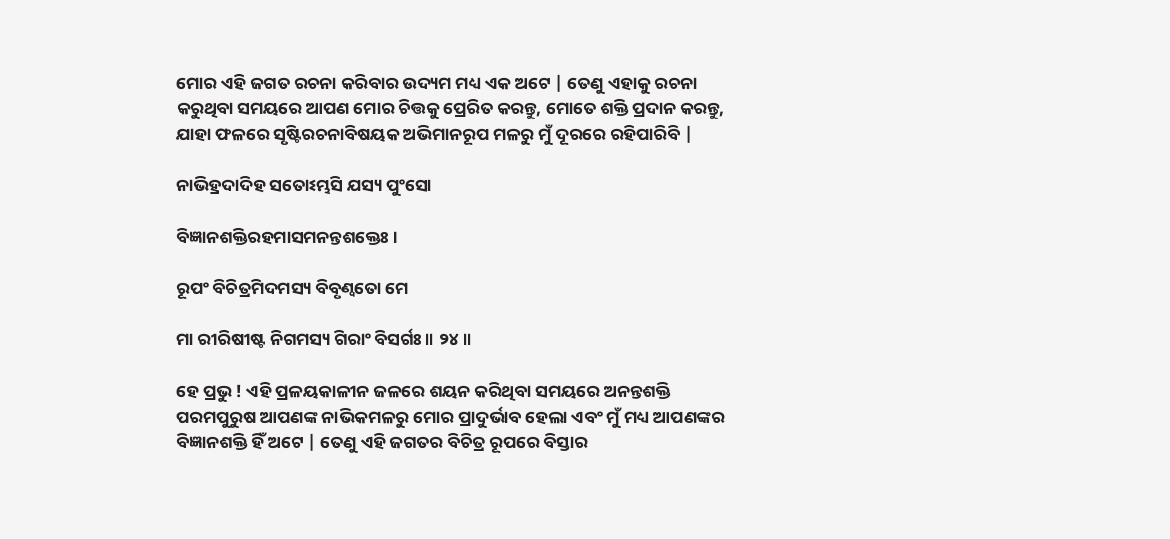ମୋର ଏହି ଜଗତ ରଚନା କରିବାର ଉଦ୍ୟମ ମଧ୍ୟ ଏକ ଅଟେ | ତେଣୁ ଏହାକୁ ରଚନା କରୁଥିବା ସମୟରେ ଆପଣ ମୋର ଚିତ୍ତକୁ ପ୍ରେରିତ କରନ୍ତୁ, ମୋତେ ଶକ୍ତି ପ୍ରଦାନ କରନ୍ତୁ, ଯାହା ଫଳରେ ସୃଷ୍ଟିରଚନାବିଷୟକ ଅଭିମାନରୂପ ମଳରୁ ମୁଁ ଦୂରରେ ରହିପାରିବି |

ନାଭିହ୍ରଦାଦିହ ସତୋଽମ୍ଭସି ଯସ୍ୟ ପୁଂସୋ

ବିଜ୍ଞାନଶକ୍ତିରହମାସମନନ୍ତଶକ୍ତେଃ ।

ରୂପଂ ବିଚିତ୍ରମିଦମସ୍ୟ ବିବୃଣ୍ୱତୋ ମେ

ମା ରୀରିଷୀଷ୍ଟ ନିଗମସ୍ୟ ଗିରାଂ ବିସର୍ଗଃ ॥ ୨୪॥

ହେ ପ୍ରଭୁ ! ଏହି ପ୍ରଳୟକାଳୀନ ଜଳରେ ଶୟନ କରିଥିବା ସମୟରେ ଅନନ୍ତଶକ୍ତି ପରମପୁରୁଷ ଆପଣଙ୍କ ନାଭିକମଳରୁ ମୋର ପ୍ରାଦୁର୍ଭାବ ହେଲା ଏବଂ ମୁଁ ମଧ୍ୟ ଆପଣଙ୍କର ବିଜ୍ଞାନଶକ୍ତି ହିଁ ଅଟେ | ତେଣୁ ଏହି ଜଗତର ବିଚିତ୍ର ରୂପରେ ବିସ୍ତାର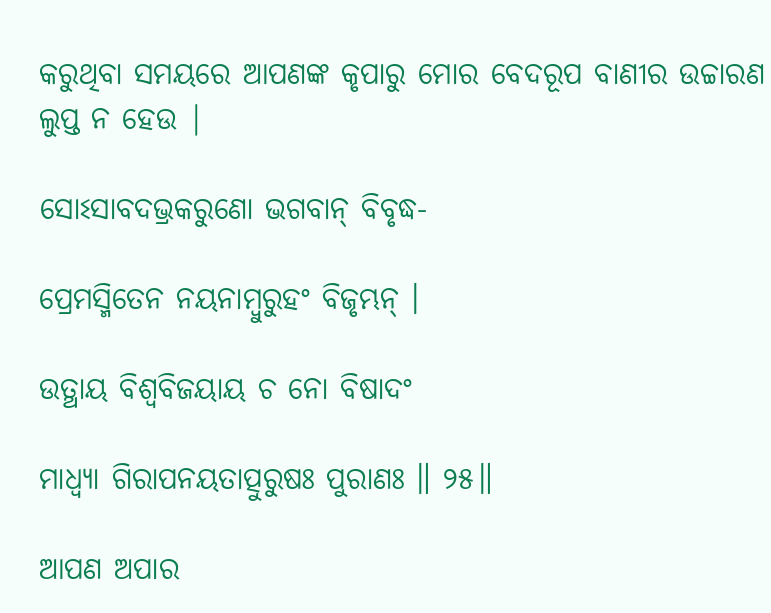କରୁଥିବା ସମୟରେ ଆପଣଙ୍କ କୃପାରୁ ମୋର ବେଦରୂପ ବାଣୀର ଉଚ୍ଚାରଣ ଲୁପ୍ତ ନ ହେଉ |

ସୋଽସାବଦଭ୍ରକରୁଣୋ ଭଗବାନ୍ ବିବୃଦ୍ଧ-

ପ୍ରେମସ୍ମିତେନ ନୟନାମ୍ବୁରୁହଂ ବିଜୃମ୍ଭନ୍ ।

ଉତ୍ଥାୟ ବିଶ୍ୱବିଜୟାୟ ଚ ନୋ ବିଷାଦଂ

ମାଧ୍ୱ୍ୟା ଗିରାପନୟତାତ୍ପୁରୁଷଃ ପୁରାଣଃ ॥ ୨୫॥

ଆପଣ ଅପାର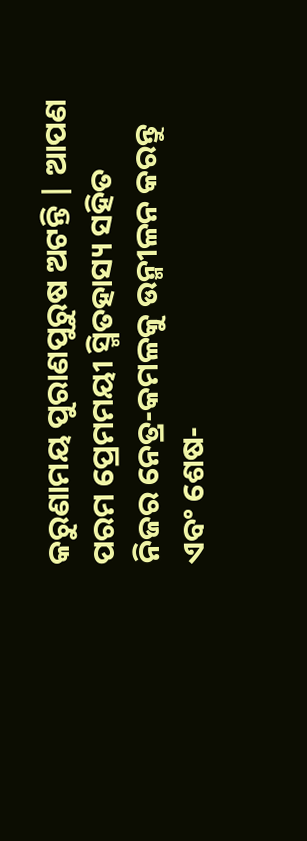କରୁଣାମୟ ପୁରାଣପୁରୁଷ ଅଟନ୍ତି | ଆପଣ ପରମ ପ୍ରେମମୟୀ ସ୍ମିତହାସ୍ୟ ସହିତ ନିଜର ନେତ୍ର-କମଳକୁ ଉନ୍ମୀଳନ କରନ୍ତୁ ଏବଂ ଶେଷ-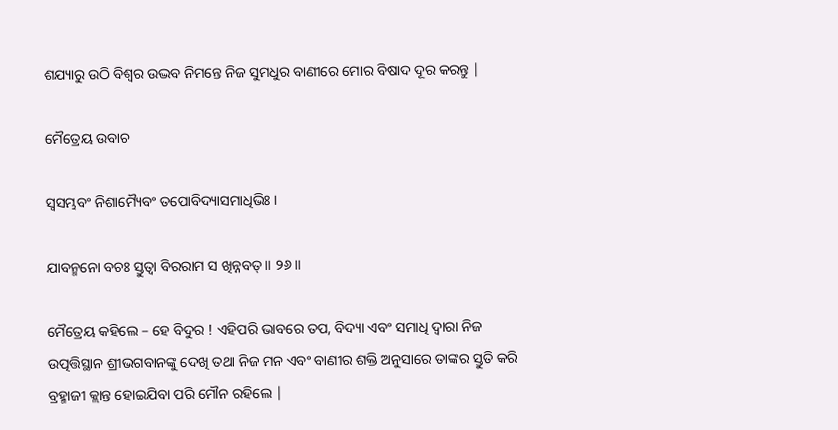ଶଯ୍ୟାରୁ ଉଠି ବିଶ୍ବର ଉଦ୍ଭବ ନିମନ୍ତେ ନିଜ ସୁମଧୁର ବାଣୀରେ ମୋର ବିଷାଦ ଦୂର କରନ୍ତୁ |

ମୈତ୍ରେୟ ଉବାଚ

ସ୍ୱସମ୍ଭବଂ ନିଶାମ୍ୟୈବଂ ତପୋବିଦ୍ୟାସମାଧିଭିଃ ।

ଯାବନ୍ମନୋ ବଚଃ ସ୍ତୁତ୍ୱା ବିରରାମ ସ ଖିନ୍ନବତ୍ ॥ ୨୬॥

ମୈତ୍ରେୟ କହିଲେ – ହେ ବିଦୁର ! ଏହିପରି ଭାବରେ ତପ, ବିଦ୍ୟା ଏବଂ ସମାଧି ଦ୍ବାରା ନିଜ ଉତ୍ପତ୍ତିସ୍ଥାନ ଶ୍ରୀଭଗବାନଙ୍କୁ ଦେଖି ତଥା ନିଜ ମନ ଏବଂ ବାଣୀର ଶକ୍ତି ଅନୁସାରେ ତାଙ୍କର ସ୍ତୁତି କରି ବ୍ରହ୍ମାଜୀ କ୍ଲାନ୍ତ ହୋଇଯିବା ପରି ମୌନ ରହିଲେ |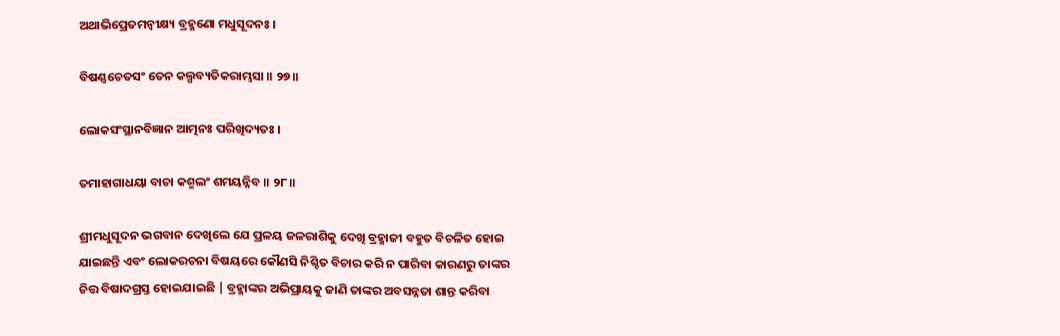ଅଥାଭିପ୍ରେତମନ୍ୱୀକ୍ଷ୍ୟ ବ୍ରହ୍ମଣୋ ମଧୁସୂଦନଃ ।

ବିଷଣ୍ଣଚେତସଂ ତେନ କଲ୍ପବ୍ୟତିକରାମ୍ଭସା ॥ ୨୭॥

ଲୋକସଂସ୍ଥାନବିଜ୍ଞାନ ଆତ୍ମନଃ ପରିଖିଦ୍ୟତଃ ।

ତମାହାଗାଧୟା ବାଚା କଶ୍ମଲଂ ଶମୟନ୍ନିବ ॥ ୨୮॥

ଶ୍ରୀମଧୁସୂଦନ ଭଗବାନ ଦେଖିଲେ ଯେ ପ୍ରଳୟ ଜଳରାଶିକୁ ଦେଖି ବ୍ରହ୍ମାଜୀ ବହୁତ ବିଚଳିତ ହୋଇ ଯାଇଛନ୍ତି ଏବଂ ଲୋକରଚନା ବିଷୟରେ କୌଣସି ନିଶ୍ଚିତ ବିଚାର କରି ନ ପାରିବା କାରଣରୁ ତାଙ୍କର ଚିତ୍ତ ବିଷାଦଗ୍ରସ୍ତ ହୋଇଯାଇଛି | ବ୍ରହ୍ମାଙ୍କର ଅଭିପ୍ରାୟକୁ ଜାଣି ତାଙ୍କର ଅବସନ୍ନତା ଶାନ୍ତ କରିବା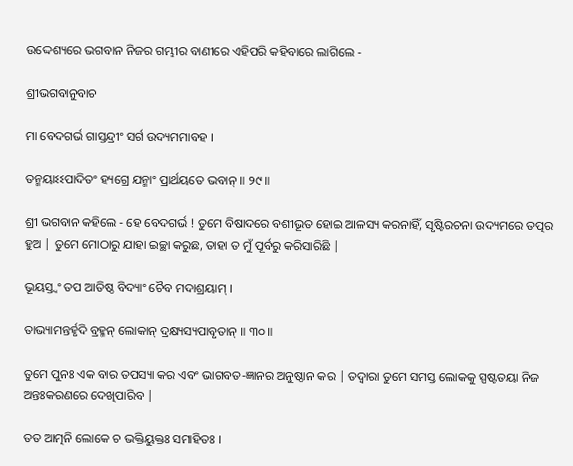ଉଦ୍ଦେଶ୍ୟରେ ଭଗବାନ ନିଜର ଗମ୍ଭୀର ବାଣୀରେ ଏହିପରି କହିବାରେ ଲାଗିଲେ -

ଶ୍ରୀଭଗବାନୁବାଚ

ମା ବେଦଗର୍ଭ ଗାସ୍ତନ୍ଦ୍ରୀଂ ସର୍ଗ ଉଦ୍ୟମମାବହ ।

ତନ୍ମୟାଽଽପାଦିତଂ ହ୍ୟଗ୍ରେ ଯନ୍ମାଂ ପ୍ରାର୍ଥୟତେ ଭବାନ୍ ॥ ୨୯॥

ଶ୍ରୀ ଭଗବାନ କହିଲେ - ହେ ବେଦଗର୍ଭ ! ତୁମେ ବିଷାଦରେ ବଶୀଭୂତ ହୋଇ ଆଳସ୍ୟ କରନାହିଁ, ସୃଷ୍ଟିରଚନା ଉଦ୍ୟମରେ ତତ୍ପର ହୁଅ | ତୁମେ ମୋଠାରୁ ଯାହା ଇଚ୍ଛା କରୁଛ, ତାହା ତ ମୁଁ ପୂର୍ବରୁ କରିସାରିଛି |

ଭୂୟସ୍ତ୍ୱଂ ତପ ଆତିଷ୍ଠ ବିଦ୍ୟାଂ ଚୈବ ମଦାଶ୍ରୟାମ୍ ।

ତାଭ୍ୟାମନ୍ତର୍ହୃଦି ବ୍ରହ୍ମନ୍ ଲୋକାନ୍ ଦ୍ରକ୍ଷ୍ୟସ୍ୟପାବୃତାନ୍ ॥ ୩୦॥

ତୁମେ ପୁନଃ ଏକ ବାର ତପସ୍ୟା କର ଏବଂ ଭାଗବତ-ଜ୍ଞାନର ଅନୁଷ୍ଠାନ କର | ତଦ୍ବାରା ତୁମେ ସମସ୍ତ ଲୋକକୁ ସ୍ପଷ୍ଟତୟା ନିଜ ଅନ୍ତଃକରଣରେ ଦେଖିପାରିବ |

ତତ ଆତ୍ମନି ଲୋକେ ଚ ଭକ୍ତିୟୁକ୍ତଃ ସମାହିତଃ ।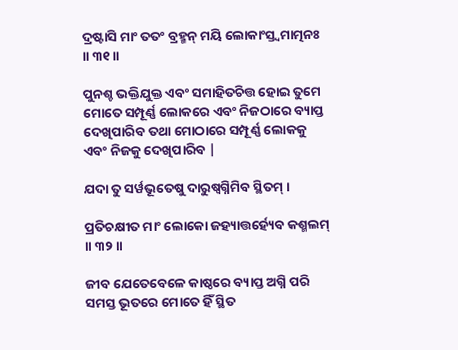ଦ୍ରଷ୍ଟାସି ମାଂ ତତଂ ବ୍ରହ୍ମନ୍ ମୟି ଲୋକାଂସ୍ତ୍ୱମାତ୍ମନଃ ॥ ୩୧॥

ପୁନଶ୍ଚ ଭକ୍ତିଯୁକ୍ତ ଏବଂ ସମାହିତଚିତ୍ତ ହୋଇ ତୁମେ ମୋତେ ସମ୍ପୂର୍ଣ୍ଣ ଲୋକରେ ଏବଂ ନିଜଠାରେ ବ୍ୟାପ୍ତ ଦେଖିପାରିବ ତଥା ମୋଠାରେ ସମ୍ପୂର୍ଣ୍ଣ ଲୋକକୁ ଏବଂ ନିଜକୁ ଦେଖିପାରିବ |

ଯଦା ତୁ ସର୍ୱଭୂତେଷୁ ଦାରୁଷ୍ୱଗ୍ନିମିବ ସ୍ଥିତମ୍ ।

ପ୍ରତିଚକ୍ଷୀତ ମାଂ ଲୋକୋ ଜହ୍ୟାତ୍ତର୍ହ୍ୟେବ କଶ୍ମଲମ୍ ॥ ୩୨॥

ଜୀବ ଯେତେବେଳେ କାଷ୍ଠରେ ବ୍ୟାପ୍ତ ଅଗ୍ନି ପରି ସମସ୍ତ ଭୂତରେ ମୋତେ ହିଁ ସ୍ଥିତ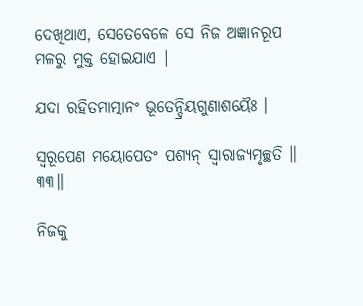ଦେଖିଥାଏ, ସେତେବେଳେ ସେ ନିଜ ଅଜ୍ଞାନରୂପ ମଳରୁ ମୁକ୍ତ ହୋଇଯାଏ |

ଯଦା ରହିତମାତ୍ମାନଂ ଭୂତେନ୍ଦ୍ରିୟଗୁଣାଶୟୈଃ ।

ସ୍ୱରୂପେଣ ମୟୋପେତଂ ପଶ୍ୟନ୍ ସ୍ୱାରାଜ୍ୟମୃଚ୍ଛତି ॥ ୩୩॥

ନିଜକୁ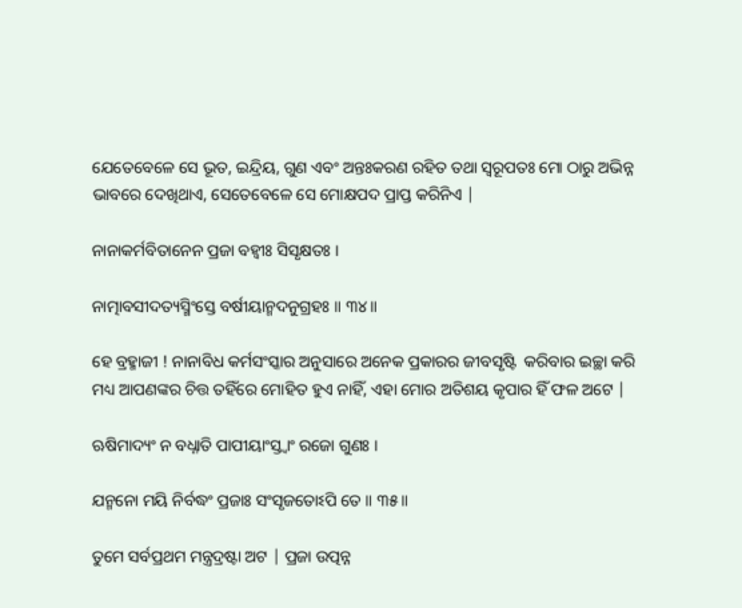ଯେତେବେଳେ ସେ ଭୂତ, ଇନ୍ଦ୍ରିୟ, ଗୁଣ ଏବଂ ଅନ୍ତଃକରଣ ରହିତ ତଥା ସ୍ବରୂପତଃ ମୋ ଠାରୁ ଅଭିନ୍ନ ଭାବରେ ଦେଖିଥାଏ, ସେତେବେଳେ ସେ ମୋକ୍ଷପଦ ପ୍ରାପ୍ତ କରିନିଏ |

ନାନାକର୍ମବିତାନେନ ପ୍ରଜା ବହ୍ୱୀଃ ସିସୃକ୍ଷତଃ ।

ନାତ୍ମାବସୀଦତ୍ୟସ୍ମିଂସ୍ତେ ବର୍ଷୀୟାନ୍ମଦନୁଗ୍ରହଃ ॥ ୩୪॥

ହେ ବ୍ରହ୍ମାଜୀ ! ନାନାବିଧ କର୍ମସଂସ୍କାର ଅନୁସାରେ ଅନେକ ପ୍ରକାରର ଜୀବସୃଷ୍ଟି  କରିବାର ଇଚ୍ଛା କରି ମଧ୍ୟ ଆପଣଙ୍କର ଚିତ୍ତ ତହିଁରେ ମୋହିତ ହୁଏ ନାହିଁ, ଏହା ମୋର ଅତିଶୟ କୃପାର ହିଁ ଫଳ ଅଟେ |

ଋଷିମାଦ୍ୟଂ ନ ବଧ୍ନାତି ପାପୀୟାଂସ୍ତ୍ୱାଂ ରଜୋ ଗୁଣଃ ।

ଯନ୍ମନୋ ମୟି ନିର୍ବଦ୍ଧଂ ପ୍ରଜାଃ ସଂସୃଜତୋଽପି ତେ ॥ ୩୫॥

ତୁମେ ସର୍ବପ୍ରଥମ ମନ୍ତ୍ରଦ୍ରଷ୍ଟା ଅଟ | ପ୍ରଜା ଉତ୍ପନ୍ନ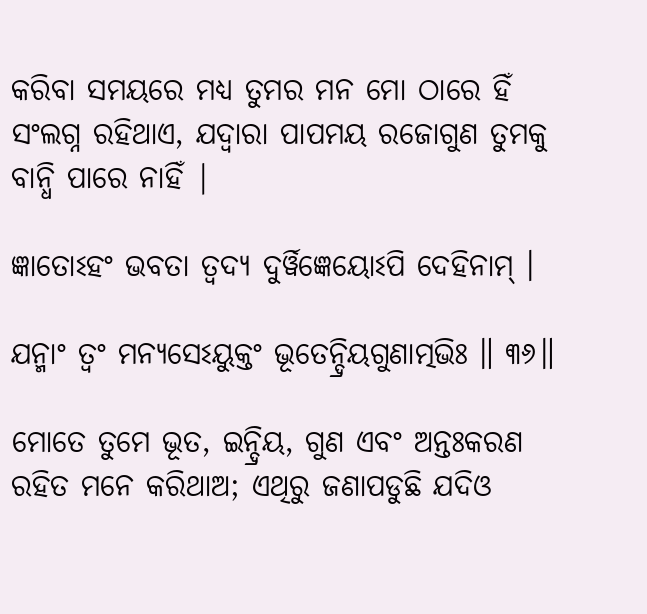କରିବା ସମୟରେ ମଧ୍ୟ ତୁମର ମନ ମୋ ଠାରେ ହିଁ ସଂଲଗ୍ନ ରହିଥାଏ, ଯଦ୍ବାରା ପାପମୟ ରଜୋଗୁଣ ତୁମକୁ ବାନ୍ଧି ପାରେ ନାହିଁ |

ଜ୍ଞାତୋଽହଂ ଭବତା ତ୍ୱଦ୍ୟ ଦୁର୍ୱିଜ୍ଞେୟୋଽପି ଦେହିନାମ୍ ।

ଯନ୍ମାଂ ତ୍ୱଂ ମନ୍ୟସେଽୟୁକ୍ତଂ ଭୂତେନ୍ଦ୍ରିୟଗୁଣାତ୍ମଭିଃ ॥ ୩୬॥

ମୋତେ ତୁମେ ଭୂତ, ଇନ୍ଦ୍ରିୟ, ଗୁଣ ଏବଂ ଅନ୍ତଃକରଣ ରହିତ ମନେ କରିଥାଅ; ଏଥିରୁ ଜଣାପଡୁଛି ଯଦିଓ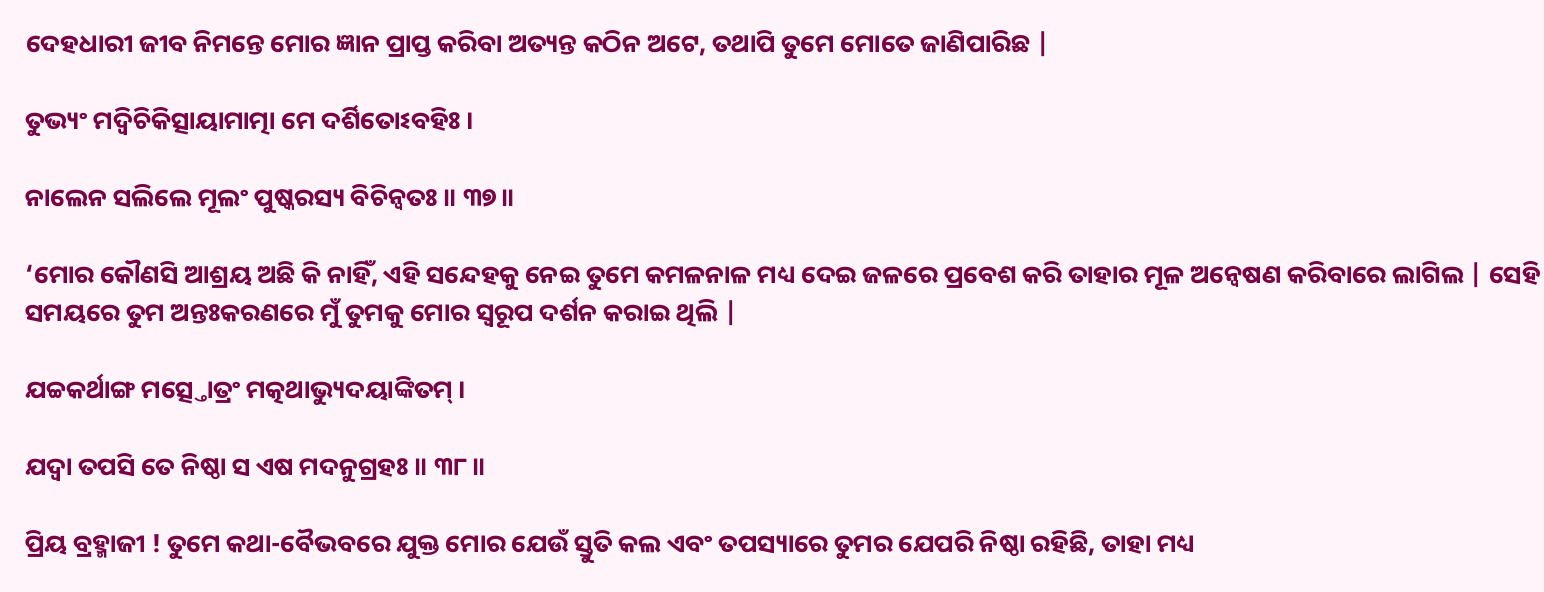ଦେହଧାରୀ ଜୀବ ନିମନ୍ତେ ମୋର ଜ୍ଞାନ ପ୍ରାପ୍ତ କରିବା ଅତ୍ୟନ୍ତ କଠିନ ଅଟେ, ତଥାପି ତୁମେ ମୋତେ ଜାଣିପାରିଛ |

ତୁଭ୍ୟଂ ମଦ୍ୱିଚିକିତ୍ସାୟାମାତ୍ମା ମେ ଦର୍ଶିତୋଽବହିଃ ।

ନାଲେନ ସଲିଲେ ମୂଲଂ ପୁଷ୍କରସ୍ୟ ବିଚିନ୍ୱତଃ ॥ ୩୭॥

‘ମୋର କୌଣସି ଆଶ୍ରୟ ଅଛି କି ନାହିଁ, ଏହି ସନ୍ଦେହକୁ ନେଇ ତୁମେ କମଳନାଳ ମଧ୍ୟ ଦେଇ ଜଳରେ ପ୍ରବେଶ କରି ତାହାର ମୂଳ ଅନ୍ବେଷଣ କରିବାରେ ଲାଗିଲ | ସେହି ସମୟରେ ତୁମ ଅନ୍ତଃକରଣରେ ମୁଁ ତୁମକୁ ମୋର ସ୍ବରୂପ ଦର୍ଶନ କରାଇ ଥିଲି |

ଯଚ୍ଚକର୍ଥାଙ୍ଗ ମତ୍ସ୍ତୋତ୍ରଂ ମତ୍କଥାଭ୍ୟୁଦୟାଙ୍କିତମ୍ ।

ଯଦ୍ୱା ତପସି ତେ ନିଷ୍ଠା ସ ଏଷ ମଦନୁଗ୍ରହଃ ॥ ୩୮॥

ପ୍ରିୟ ବ୍ରହ୍ମାଜୀ ! ତୁମେ କଥା-ବୈଭବରେ ଯୁକ୍ତ ମୋର ଯେଉଁ ସ୍ତୁତି କଲ ଏବଂ ତପସ୍ୟାରେ ତୁମର ଯେପରି ନିଷ୍ଠା ରହିଛି, ତାହା ମଧ୍ୟ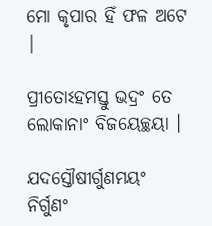ମୋ କୃପାର ହିଁ ଫଳ ଅଟେ |

ପ୍ରୀତୋଽହମସ୍ତୁ ଭଦ୍ରଂ ତେ ଲୋକାନାଂ ବିଜୟେଚ୍ଛୟା ।

ଯଦସ୍ତୌଷୀର୍ଗୁଣମୟଂ ନିର୍ଗୁଣଂ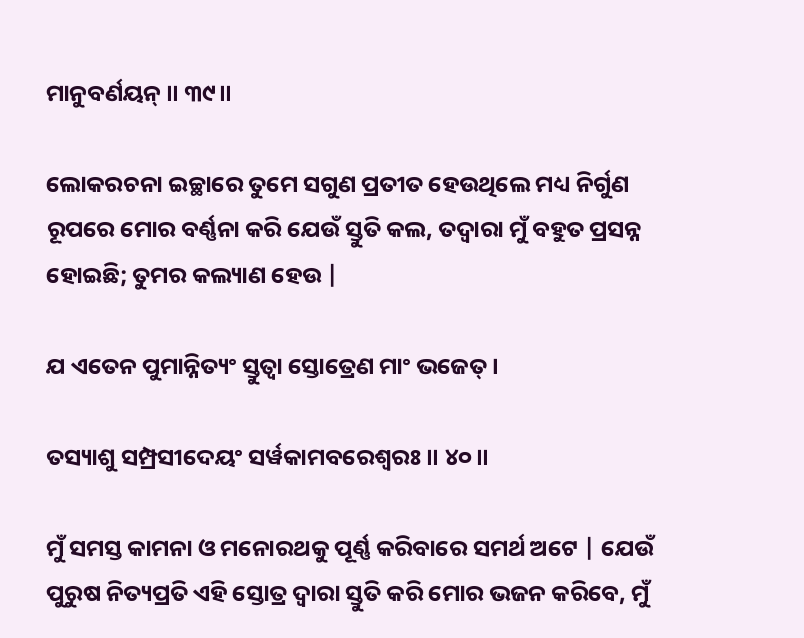ମାନୁବର୍ଣୟନ୍ ॥ ୩୯॥

ଲୋକରଚନା ଇଚ୍ଛାରେ ତୁମେ ସଗୁଣ ପ୍ରତୀତ ହେଉଥିଲେ ମଧ୍ୟ ନିର୍ଗୁଣ ରୂପରେ ମୋର ବର୍ଣ୍ଣନା କରି ଯେଉଁ ସ୍ତୁତି କଲ, ତଦ୍ବାରା ମୁଁ ବହୁତ ପ୍ରସନ୍ନ ହୋଇଛି; ତୁମର କଲ୍ୟାଣ ହେଉ |

ଯ ଏତେନ ପୁମାନ୍ନିତ୍ୟଂ ସ୍ତୁତ୍ୱା ସ୍ତୋତ୍ରେଣ ମାଂ ଭଜେତ୍ ।

ତସ୍ୟାଶୁ ସମ୍ପ୍ରସୀଦେୟଂ ସର୍ୱକାମବରେଶ୍ୱରଃ ॥ ୪୦॥

ମୁଁ ସମସ୍ତ କାମନା ଓ ମନୋରଥକୁ ପୂର୍ଣ୍ଣ କରିବାରେ ସମର୍ଥ ଅଟେ | ଯେଉଁ ପୁରୁଷ ନିତ୍ୟପ୍ରତି ଏହି ସ୍ତୋତ୍ର ଦ୍ବାରା ସ୍ତୁତି କରି ମୋର ଭଜନ କରିବେ, ମୁଁ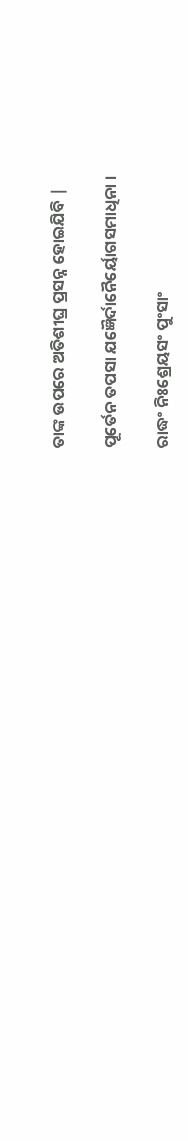ତାଙ୍କ ଉପରେ ଅତିଶୀଘ୍ର ପ୍ରସନ୍ନ ହୋଇଯିବି |

ପୂର୍ତେନ ତପସା ଯଜ୍ଞୈର୍ଦାନୈର୍ୟୋଗସମାଧିନା ।

ରାଦ୍ଧଂ ନିଃଶ୍ରେୟସଂ ପୁଂସାଂ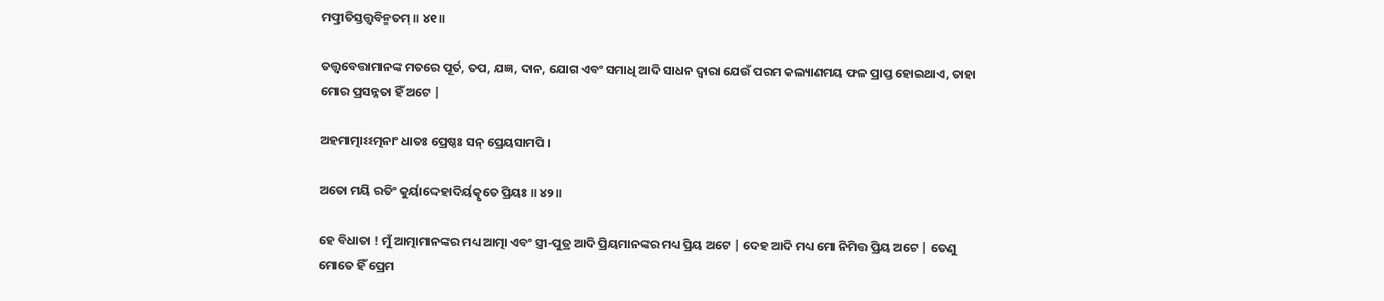ମତ୍ପ୍ରୀତିସ୍ତତ୍ତ୍ୱବିନ୍ମତମ୍ ॥ ୪୧॥

ତତ୍ତ୍ବବେତ୍ତାମାନଙ୍କ ମତରେ ପୂର୍ତ, ତପ, ଯଜ୍ଞ, ଦାନ, ଯୋଗ ଏବଂ ସମାଧି ଆଦି ସାଧନ ଦ୍ବାରା ଯେଉଁ ପରମ କଲ୍ୟାଣମୟ ଫଳ ପ୍ରାପ୍ତ ହୋଇଥାଏ, ତାହା ମୋର ପ୍ରସନ୍ନତା ହିଁ ଅଟେ |

ଅହମାତ୍ମାଽଽତ୍ମନାଂ ଧାତଃ ପ୍ରେଷ୍ଠଃ ସନ୍ ପ୍ରେୟସାମପି ।

ଅତୋ ମୟି ରତିଂ କୁର୍ୟାଦ୍ଦେହାଦିର୍ୟତ୍କୃତେ ପ୍ରିୟଃ ॥ ୪୨॥

ହେ ବିଧାତା ! ମୁଁ ଆତ୍ମାମାନଙ୍କର ମଧ୍ୟ ଆତ୍ମା ଏବଂ ସ୍ତ୍ରୀ-ପୁତ୍ର ଆଦି ପ୍ରିୟମାନଙ୍କର ମଧ୍ୟ ପ୍ରିୟ ଅଟେ | ଦେହ ଆଦି ମଧ୍ୟ ମୋ ନିମିତ୍ତ ପ୍ରିୟ ଅଟେ | ତେଣୁ ମୋତେ ହିଁ ପ୍ରେମ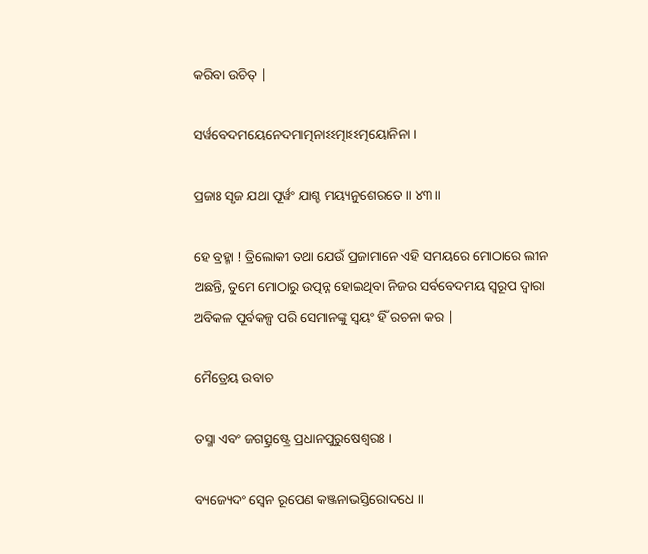କରିବା ଉଚିତ୍ |

ସର୍ୱବେଦମୟେନେଦମାତ୍ମନାଽଽତ୍ମାଽଽତ୍ମୟୋନିନା ।

ପ୍ରଜାଃ ସୃଜ ଯଥା ପୂର୍ୱଂ ଯାଶ୍ଚ ମୟ୍ୟନୁଶେରତେ ॥ ୪୩॥

ହେ ବ୍ରହ୍ମା ! ତ୍ରିଲୋକୀ ତଥା ଯେଉଁ ପ୍ରଜାମାନେ ଏହି ସମୟରେ ମୋଠାରେ ଲୀନ ଅଛନ୍ତି, ତୁମେ ମୋଠାରୁ ଉତ୍ପନ୍ନ ହୋଇଥିବା ନିଜର ସର୍ବବେଦମୟ ସ୍ବରୂପ ଦ୍ବାରା ଅବିକଳ ପୂର୍ବକଳ୍ପ ପରି ସେମାନଙ୍କୁ ସ୍ବୟଂ ହିଁ ରଚନା କର |

ମୈତ୍ରେୟ ଉବାଚ

ତସ୍ମା ଏବଂ ଜଗତ୍ସ୍ରଷ୍ଟ୍ରେ ପ୍ରଧାନପୁରୁଷେଶ୍ୱରଃ ।

ବ୍ୟଜ୍ୟେଦଂ ସ୍ୱେନ ରୂପେଣ କଞ୍ଜନାଭସ୍ତିରୋଦଧେ ॥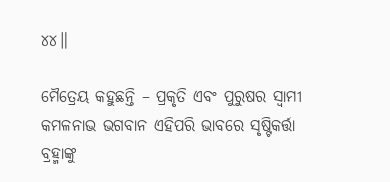୪୪॥

ମୈତ୍ରେୟ କହୁଛନ୍ତି – ପ୍ରକୃତି ଏବଂ ପୁରୁଷର ସ୍ବାମୀ କମଳନାଭ ଭଗବାନ ଏହିପରି ଭାବରେ ସୃଷ୍ଟିକର୍ତ୍ତା ବ୍ରହ୍ମାଙ୍କୁ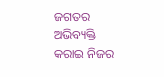ଜଗତର ଅଭିବ୍ୟକ୍ତି କରାଇ ନିଜର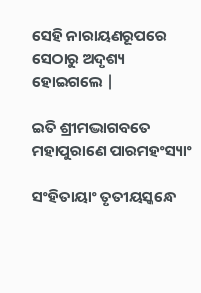ସେହି ନାରାୟଣରୂପରେ ସେଠାରୁ ଅଦୃଶ୍ୟ ହୋଇଗଲେ |

ଇତି ଶ୍ରୀମଦ୍ଭାଗବତେ ମହାପୁରାଣେ ପାରମହଂସ୍ୟାଂ

ସଂହିତାୟାଂ ତୃତୀୟସ୍କନ୍ଧେ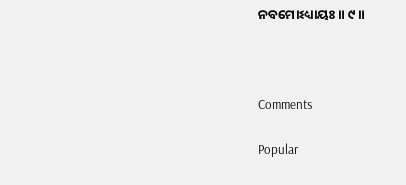ନବମୋଽଧ୍ୟାୟଃ ॥ ୯॥



Comments

Popular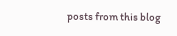posts from this blog